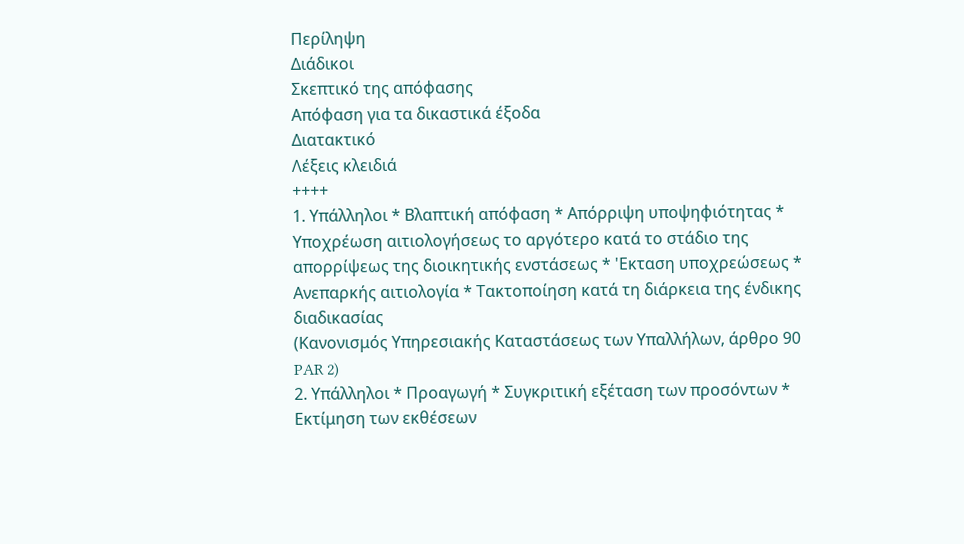Περίληψη
Διάδικοι
Σκεπτικό της απόφασης
Απόφαση για τα δικαστικά έξοδα
Διατακτικό
Λέξεις κλειδιά
++++
1. Υπάλληλοι * Βλαπτική απόφαση * Απόρριψη υποψηφιότητας * Υποχρέωση αιτιολογήσεως το αργότερο κατά το στάδιο της απορρίψεως της διοικητικής ενστάσεως * 'Εκταση υποχρεώσεως * Ανεπαρκής αιτιολογία * Τακτοποίηση κατά τη διάρκεια της ένδικης διαδικασίας
(Κανονισμός Υπηρεσιακής Καταστάσεως των Υπαλλήλων, άρθρο 90 PAR 2)
2. Υπάλληλοι * Προαγωγή * Συγκριτική εξέταση των προσόντων * Εκτίμηση των εκθέσεων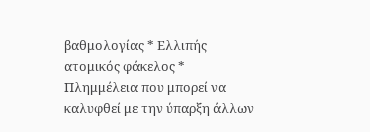βαθμολογίας * Ελλιπής ατομικός φάκελος * Πλημμέλεια που μπορεί να καλυφθεί με την ύπαρξη άλλων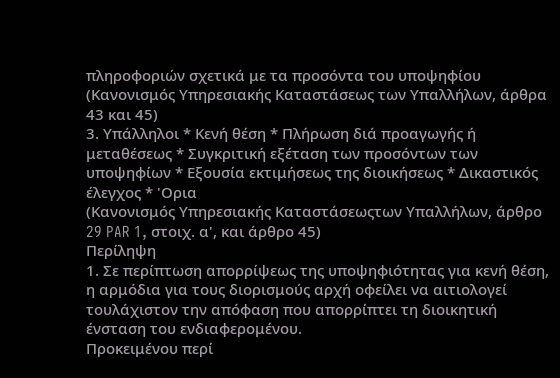πληροφοριών σχετικά με τα προσόντα του υποψηφίου
(Κανονισμός Υπηρεσιακής Καταστάσεως των Υπαλλήλων, άρθρα 43 και 45)
3. Υπάλληλοι * Κενή θέση * Πλήρωση διά προαγωγής ή μεταθέσεως * Συγκριτική εξέταση των προσόντων των υποψηφίων * Εξουσία εκτιμήσεως της διοικήσεως * Δικαστικός έλεγχος * 'Ορια
(Κανονισμός Υπηρεσιακής Καταστάσεωςτων Υπαλλήλων, άρθρο 29 PAR 1, στοιχ. α', και άρθρο 45)
Περίληψη
1. Σε περίπτωση απορρίψεως της υποψηφιότητας για κενή θέση, η αρμόδια για τους διορισμούς αρχή οφείλει να αιτιολογεί τουλάχιστον την απόφαση που απορρίπτει τη διοικητική ένσταση του ενδιαφερομένου.
Προκειμένου περί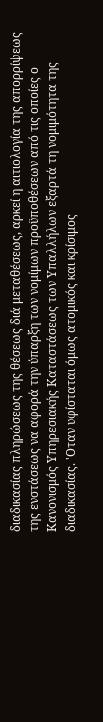διαδικασίας πληρώσεως της θέσεως διά μεταθέσεως, αρκεί η αιτιολογία της απορρίψεως της ενστάσεως να αφορά την ύπαρξη των νομίμων προϋποθέσεων από τις οποίες ο Κανονισμός Υπηρεσιακής Καταστάσεως των Υπαλλήλων εξαρτά τη νομιμότητα της διαδικασίας. 'Οταν υφίσταται όμως ατομικός και κρίσιμος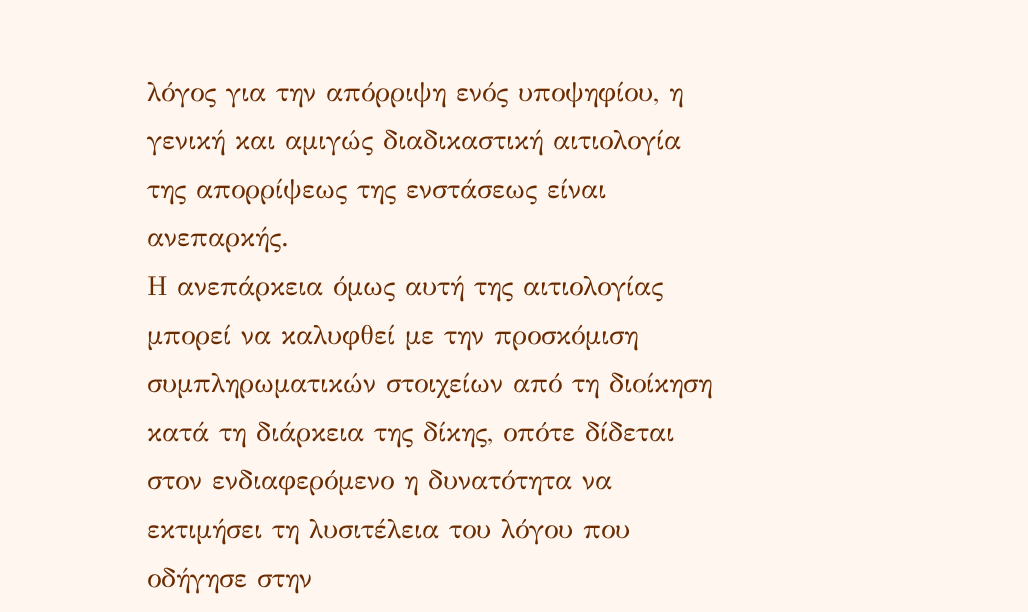λόγος για την απόρριψη ενός υποψηφίου, η γενική και αμιγώς διαδικαστική αιτιολογία της απορρίψεως της ενστάσεως είναι ανεπαρκής.
Η ανεπάρκεια όμως αυτή της αιτιολογίας μπορεί να καλυφθεί με την προσκόμιση συμπληρωματικών στοιχείων από τη διοίκηση κατά τη διάρκεια της δίκης, οπότε δίδεται στον ενδιαφερόμενο η δυνατότητα να εκτιμήσει τη λυσιτέλεια του λόγου που οδήγησε στην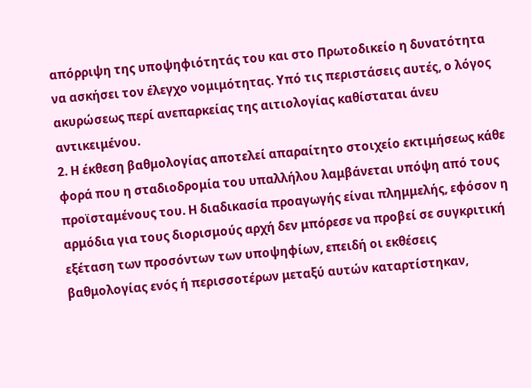απόρριψη της υποψηφιότητάς του και στο Πρωτοδικείο η δυνατότητα να ασκήσει τον έλεγχο νομιμότητας. Υπό τις περιστάσεις αυτές, ο λόγος ακυρώσεως περί ανεπαρκείας της αιτιολογίας καθίσταται άνευ αντικειμένου.
2. Η έκθεση βαθμολογίας αποτελεί απαραίτητο στοιχείο εκτιμήσεως κάθε φορά που η σταδιοδρομία του υπαλλήλου λαμβάνεται υπόψη από τους προϊσταμένους του. Η διαδικασία προαγωγής είναι πλημμελής, εφόσον η αρμόδια για τους διορισμούς αρχή δεν μπόρεσε να προβεί σε συγκριτική εξέταση των προσόντων των υποψηφίων, επειδή οι εκθέσεις βαθμολογίας ενός ή περισσοτέρων μεταξύ αυτών καταρτίστηκαν,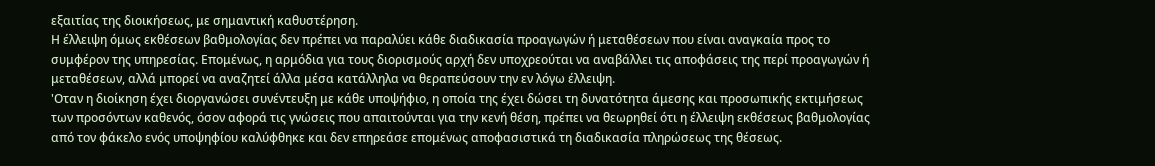εξαιτίας της διοικήσεως, με σημαντική καθυστέρηση.
Η έλλειψη όμως εκθέσεων βαθμολογίας δεν πρέπει να παραλύει κάθε διαδικασία προαγωγών ή μεταθέσεων που είναι αναγκαία προς το συμφέρον της υπηρεσίας. Επομένως, η αρμόδια για τους διορισμούς αρχή δεν υποχρεούται να αναβάλλει τις αποφάσεις της περί προαγωγών ή μεταθέσεων, αλλά μπορεί να αναζητεί άλλα μέσα κατάλληλα να θεραπεύσουν την εν λόγω έλλειψη.
'Οταν η διοίκηση έχει διοργανώσει συνέντευξη με κάθε υποψήφιο, η οποία της έχει δώσει τη δυνατότητα άμεσης και προσωπικής εκτιμήσεως των προσόντων καθενός, όσον αφορά τις γνώσεις που απαιτούνται για την κενή θέση, πρέπει να θεωρηθεί ότι η έλλειψη εκθέσεως βαθμολογίας από τον φάκελο ενός υποψηφίου καλύφθηκε και δεν επηρεάσε επομένως αποφασιστικά τη διαδικασία πληρώσεως της θέσεως.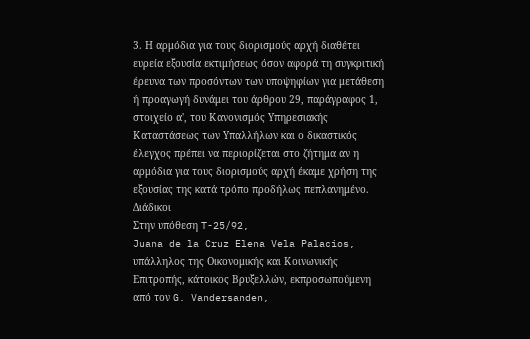3. Η αρμόδια για τους διορισμούς αρχή διαθέτει ευρεία εξουσία εκτιμήσεως όσον αφορά τη συγκριτική έρευνα των προσόντων των υποψηφίων για μετάθεση ή προαγωγή δυνάμει του άρθρου 29, παράγραφος 1, στοιχείο α', του Κανονισμός Υπηρεσιακής Καταστάσεως των Υπαλλήλων και ο δικαστικός έλεγχος πρέπει να περιορίζεται στο ζήτημα αν η αρμόδια για τους διορισμούς αρχή έκαμε χρήση της εξουσίας της κατά τρόπο προδήλως πεπλανημένο.
Διάδικοι
Στην υπόθεση T-25/92,
Juana de la Cruz Elena Vela Palacios, υπάλληλος της Οικονομικής και Κοινωνικής Επιτροπής, κάτοικος Βρυξελλών, εκπροσωπούμενη από τον G. Vandersanden,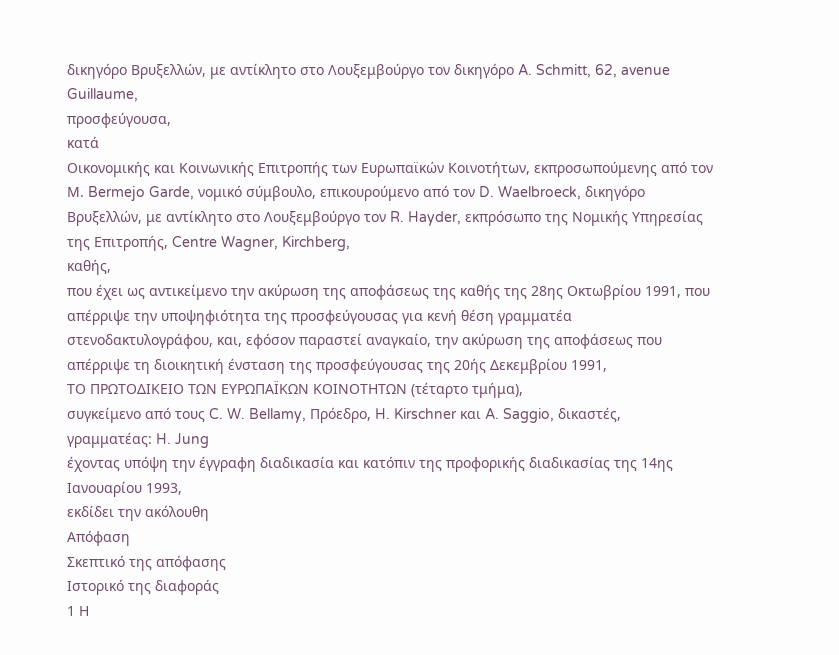δικηγόρο Βρυξελλών, με αντίκλητο στο Λουξεμβούργο τον δικηγόρο A. Schmitt, 62, avenue Guillaume,
προσφεύγoυσα,
κατά
Οικονομικής και Κοινωνικής Επιτροπής των Ευρωπαϊκών Κοινοτήτων, εκπροσωπούμενης από τον Μ. Bermejo Garde, νομικό σύμβουλο, επικουρούμενο από τον D. Waelbroeck, δικηγόρο Βρυξελλών, με αντίκλητο στο Λουξεμβούργο τον R. Hayder, εκπρόσωπο της Νομικής Υπηρεσίας της Επιτροπής, Centre Wagner, Kirchberg,
καθής,
που έχει ως αντικείμενο την ακύρωση της αποφάσεως της καθής της 28ης Οκτωβρίου 1991, που απέρριψε την υποψηφιότητα της προσφεύγουσας για κενή θέση γραμματέα στενοδακτυλογράφου, και, εφόσον παραστεί αναγκαίο, την ακύρωση της αποφάσεως που απέρριψε τη διοικητική ένσταση της προσφεύγουσας της 20ής Δεκεμβρίου 1991,
ΤΟ ΠΡΩΤΟΔΙΚΕΙΟ ΤΩΝ ΕΥΡΩΠΑΪΚΩΝ ΚΟΙΝΟΤΗΤΩΝ (τέταρτο τμήμα),
συγκείμενο από τους C. W. Bellamy, Πρόεδρο, H. Kirschner και A. Saggio, δικαστές,
γραμματέας: H. Jung
έχοντας υπόψη την έγγραφη διαδικασία και κατόπιν της προφορικής διαδικασίας της 14ης Ιανουαρίου 1993,
εκδίδει την ακόλουθη
Απόφαση
Σκεπτικό της απόφασης
Ιστορικό της διαφοράς
1 Η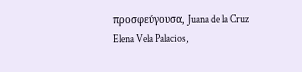προσφεύγουσα, Juana de la Cruz Elena Vela Palacios,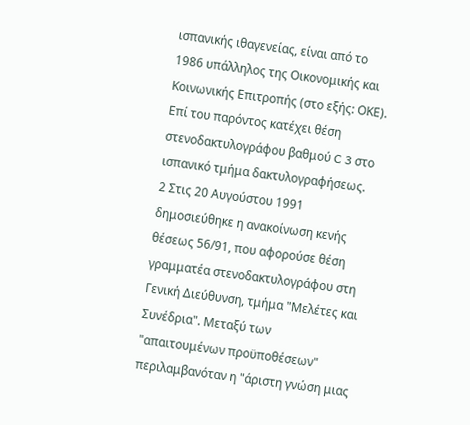ισπανικής ιθαγενείας, είναι από το 1986 υπάλληλος της Οικονομικής και Κοινωνικής Επιτροπής (στο εξής: ΟΚΕ). Επί του παρόντος κατέχει θέση στενοδακτυλογράφου βαθμού C 3 στο ισπανικό τμήμα δακτυλογραφήσεως.
2 Στις 20 Αυγούστου 1991 δημοσιεύθηκε η ανακοίνωση κενής θέσεως 56/91, που αφορούσε θέση γραμματέα στενοδακτυλογράφου στη Γενική Διεύθυνση, τμήμα "Μελέτες και Συνέδρια". Μεταξύ των "απαιτουμένων προϋποθέσεων" περιλαμβανόταν η "άριστη γνώση μιας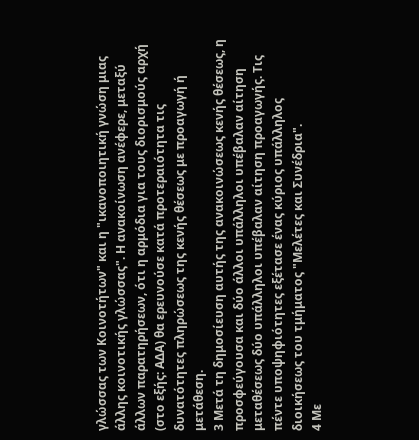γλώσσας των Κοινοτήτων" και η "ικανοποιητική γνώση μιας άλλης κοινοτικής γλώσσας". Η ανακοίνωση ανέφερε, μεταξύ άλλων παρατηρήσεων, ότι η αρμόδια για τους διορισμούς αρχή (στο εξής: ΑΔΑ) θα ερευνούσε κατά προτεραιότητα τις δυνατότητες πληρώσεως της κενής θέσεως με προαγωγή ή μετάθεση.
3 Μετά τη δημοσίευση αυτής της ανακοινώσεως κενής θέσεως, η προσφεύγουσα και δύο άλλοι υπάλληλοι υπέβαλαν αίτηση μεταθέσεως δύο υπάλληλοι υπέβαλαν αίτηση προαγωγής. Τις πέντε υποψηφιότητες εξέτασε ένας κύριος υπάλληλος διοικήσεως του τμήματος "Μελέτες και Συνέδρια".
4 Με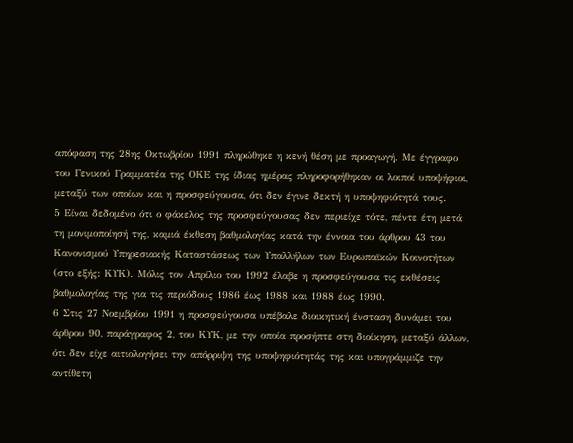απόφαση της 28ης Οκτωβρίου 1991 πληρώθηκε η κενή θέση με προαγωγή. Με έγγραφο του Γενικού Γραμματέα της ΟΚΕ της ίδιας ημέρας πληροφορήθηκαν οι λοιποί υποψήφιοι, μεταξύ των οποίων και η προσφεύγουσα, ότι δεν έγινε δεκτή η υποψηφιότητά τους.
5 Είναι δεδομένο ότι ο φάκελος της προσφεύγουσας δεν περιείχε τότε, πέντε έτη μετά τη μονιμοποίησή της, καμιά έκθεση βαθμολογίας κατά την έννοια του άρθρου 43 του Κανονισμού Υπηρεσιακής Καταστάσεως των Υπαλλήλων των Ευρωπαϊκών Κοινοτήτων (στο εξής: ΚΥΚ). Μόλις τον Απρίλιο του 1992 έλαβε η προσφεύγουσα τις εκθέσεις βαθμολογίας της για τις περιόδους 1986 έως 1988 και 1988 έως 1990.
6 Στις 27 Νοεμβρίου 1991 η προσφεύγουσα υπέβαλε διοικητική ένσταση δυνάμει του άρθρου 90, παράγραφος 2, του ΚΥΚ, με την οποία προσήπτε στη διοίκηση, μεταξύ άλλων, ότι δεν είχε αιτιολογήσει την απόρριψη της υποψηφιότητάς της και υπογράμμιζε την αντίθετη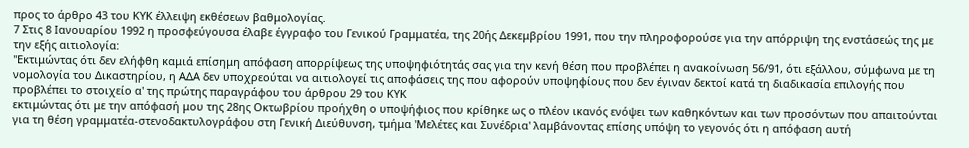προς το άρθρο 43 του ΚΥΚ έλλειψη εκθέσεων βαθμολογίας.
7 Στις 8 Ιανουαρίου 1992 η προσφεύγουσα έλαβε έγγραφο του Γενικού Γραμματέα, της 20ής Δεκεμβρίου 1991, που την πληροφορούσε για την απόρριψη της ενστάσεώς της με την εξής αιτιολογία:
"Εκτιμώντας ότι δεν ελήφθη καμιά επίσημη απόφαση απορρίψεως της υποψηφιότητάς σας για την κενή θέση που προβλέπει η ανακοίνωση 56/91, ότι εξάλλου, σύμφωνα με τη νομολογία του Δικαστηρίου, η ΑΔΑ δεν υποχρεούται να αιτιολογεί τις αποφάσεις της που αφορούν υποψηφίους που δεν έγιναν δεκτοί κατά τη διαδικασία επιλογής που προβλέπει το στοιχείο α' της πρώτης παραγράφου του άρθρου 29 του ΚΥΚ
εκτιμώντας ότι με την απόφασή μου της 28ης Οκτωβρίου προήχθη ο υποψήφιος που κρίθηκε ως ο πλέον ικανός ενόψει των καθηκόντων και των προσόντων που απαιτούνται για τη θέση γραμματέα-στενοδακτυλογράφου στη Γενική Διεύθυνση, τμήμα 'Μελέτες και Συνέδρια' λαμβάνοντας επίσης υπόψη το γεγονός ότι η απόφαση αυτή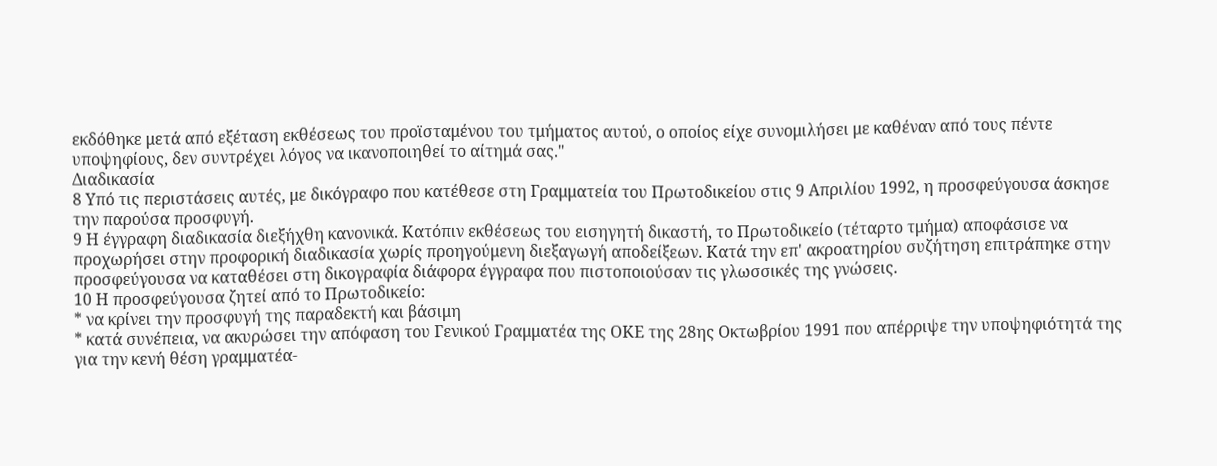εκδόθηκε μετά από εξέταση εκθέσεως του προϊσταμένου του τμήματος αυτού, ο οποίος είχε συνομιλήσει με καθέναν από τους πέντε υποψηφίους, δεν συντρέχει λόγος να ικανοποιηθεί το αίτημά σας."
Διαδικασία
8 Υπό τις περιστάσεις αυτές, με δικόγραφο που κατέθεσε στη Γραμματεία του Πρωτοδικείου στις 9 Απριλίου 1992, η προσφεύγουσα άσκησε την παρούσα προσφυγή.
9 Η έγγραφη διαδικασία διεξήχθη κανονικά. Κατόπιν εκθέσεως του εισηγητή δικαστή, το Πρωτοδικείο (τέταρτο τμήμα) αποφάσισε να προχωρήσει στην προφορική διαδικασία χωρίς προηγούμενη διεξαγωγή αποδείξεων. Κατά την επ' ακροατηρίου συζήτηση επιτράπηκε στην προσφεύγουσα να καταθέσει στη δικογραφία διάφορα έγγραφα που πιστοποιούσαν τις γλωσσικές της γνώσεις.
10 Η προσφεύγουσα ζητεί από το Πρωτοδικείο:
* να κρίνει την προσφυγή της παραδεκτή και βάσιμη
* κατά συνέπεια, να ακυρώσει την απόφαση του Γενικού Γραμματέα της ΟΚΕ της 28ης Οκτωβρίου 1991 που απέρριψε την υποψηφιότητά της για την κενή θέση γραμματέα-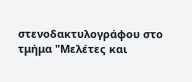στενοδακτυλογράφου στο τμήμα "Μελέτες και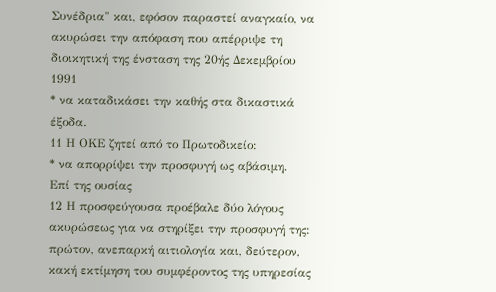Συνέδρια" και, εφόσον παραστεί αναγκαίο, να ακυρώσει την απόφαση που απέρριψε τη διοικητική της ένσταση της 20ής Δεκεμβρίου 1991
* να καταδικάσει την καθής στα δικαστικά έξοδα.
11 Η ΟΚΕ ζητεί από το Πρωτοδικείο:
* να απορρίψει την προσφυγή ως αβάσιμη.
Επί της ουσίας
12 Η προσφεύγουσα προέβαλε δύο λόγους ακυρώσεως για να στηρίξει την προσφυγή της: πρώτον, ανεπαρκή αιτιολογία και, δεύτερον, κακή εκτίμηση του συμφέροντος της υπηρεσίας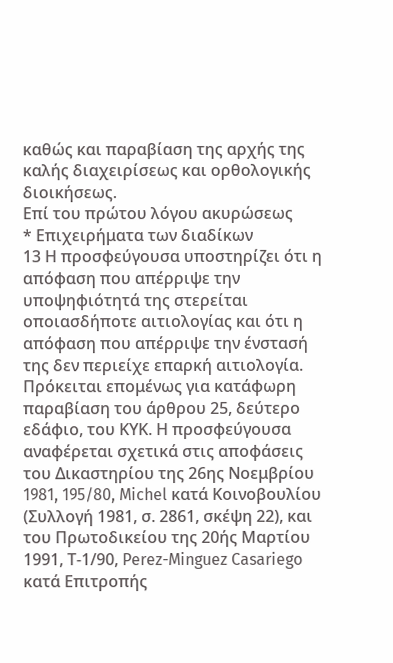καθώς και παραβίαση της αρχής της καλής διαχειρίσεως και ορθολογικής διοικήσεως.
Επί του πρώτου λόγου ακυρώσεως
* Επιχειρήματα των διαδίκων
13 Η προσφεύγουσα υποστηρίζει ότι η απόφαση που απέρριψε την υποψηφιότητά της στερείται οποιασδήποτε αιτιολογίας και ότι η απόφαση που απέρριψε την ένστασή της δεν περιείχε επαρκή αιτιολογία. Πρόκειται επομένως για κατάφωρη παραβίαση του άρθρου 25, δεύτερο εδάφιο, του ΚΥΚ. Η προσφεύγουσα αναφέρεται σχετικά στις αποφάσεις του Δικαστηρίου της 26ης Νοεμβρίου 1981, 195/80, Michel κατά Κοινοβουλίου (Συλλογή 1981, σ. 2861, σκέψη 22), και του Πρωτοδικείου της 20ής Μαρτίου 1991, Τ-1/90, Perez-Minguez Casariego κατά Επιτροπής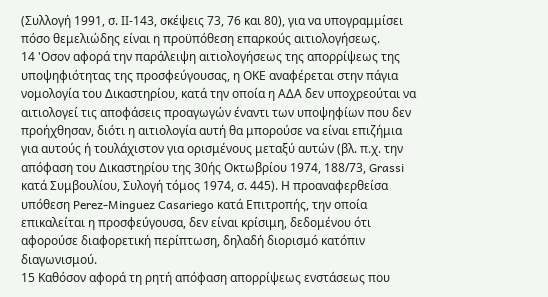(Συλλογή 1991, σ. ΙΙ-143, σκέψεις 73, 76 και 80), για να υπογραμμίσει πόσο θεμελιώδης είναι η προϋπόθεση επαρκούς αιτιολογήσεως.
14 'Οσον αφορά την παράλειψη αιτιολογήσεως της απορρίψεως της υποψηφιότητας της προσφεύγουσας, η ΟΚΕ αναφέρεται στην πάγια νομολογία του Δικαστηρίου, κατά την οποία η ΑΔΑ δεν υποχρεούται να αιτιολογεί τις αποφάσεις προαγωγών έναντι των υποψηφίων που δεν προήχθησαν, διότι η αιτιολογία αυτή θα μπορούσε να είναι επιζήμια για αυτούς ή τουλάχιστον για ορισμένους μεταξύ αυτών (βλ. π.χ. την απόφαση του Δικαστηρίου της 30ής Οκτωβρίου 1974, 188/73, Grassi κατά Συμβουλίου, Συλογή τόμος 1974, σ. 445). Η προαναφερθείσα υπόθεση Perez-Minguez Casariego κατά Επιτροπής, την οποία επικαλείται η προσφεύγουσα, δεν είναι κρίσιμη, δεδομένου ότι αφορούσε διαφορετική περίπτωση, δηλαδή διορισμό κατόπιν διαγωνισμού.
15 Καθόσον αφορά τη ρητή απόφαση απορρίψεως ενστάσεως που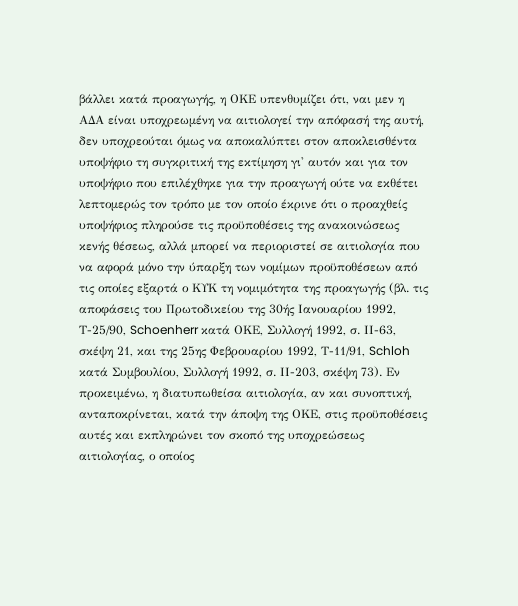βάλλει κατά προαγωγής, η ΟΚΕ υπενθυμίζει ότι, ναι μεν η ΑΔΑ είναι υποχρεωμένη να αιτιολογεί την απόφασή της αυτή, δεν υποχρεούται όμως να αποκαλύπτει στον αποκλεισθέντα υποψήφιο τη συγκριτική της εκτίμηση γι' αυτόν και για τον υποψήφιο που επιλέχθηκε για την προαγωγή ούτε να εκθέτει λεπτομερώς τον τρόπο με τον οποίο έκρινε ότι ο προαχθείς υποψήφιος πληρούσε τις προϋποθέσεις της ανακοινώσεως κενής θέσεως, αλλά μπορεί να περιοριστεί σε αιτιολογία που να αφορά μόνο την ύπαρξη των νομίμων προϋποθέσεων από τις οποίες εξαρτά ο ΚΥΚ τη νομιμότητα της προαγωγής (βλ. τις αποφάσεις του Πρωτοδικείου της 30ής Ιανουαρίου 1992, Τ-25/90, Schoenherr κατά ΟΚΕ, Συλλογή 1992, σ. ΙΙ-63, σκέψη 21, και της 25ης Φεβρουαρίου 1992, Τ-11/91, Schloh κατά Συμβουλίου, Συλλογή 1992, σ. ΙΙ-203, σκέψη 73). Εν προκειμένω, η διατυπωθείσα αιτιολογία, αν και συνοπτική, ανταποκρίνεται, κατά την άποψη της ΟΚΕ, στις προϋποθέσεις αυτές και εκπληρώνει τον σκοπό της υποχρεώσεως αιτιολογίας, ο οποίος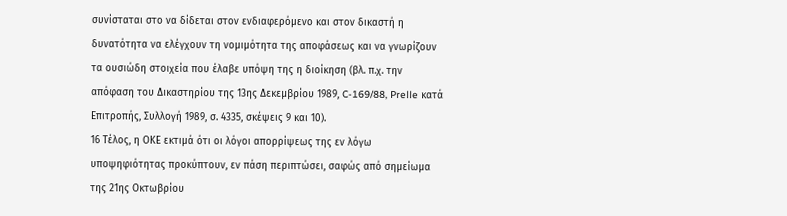συνίσταται στο να δίδεται στον ενδιαφερόμενο και στον δικαστή η δυνατότητα να ελέγχουν τη νομιμότητα της αποφάσεως και να γνωρίζουν τα ουσιώδη στοιχεία που έλαβε υπόψη της η διοίκηση (βλ. π.χ. την απόφαση του Δικαστηρίου της 13ης Δεκεμβρίου 1989, C-169/88, Prelle κατά Επιτροπής, Συλλογή 1989, σ. 4335, σκέψεις 9 και 10).
16 Τέλος, η ΟΚΕ εκτιμά ότι οι λόγοι απορρίψεως της εν λόγω υποψηφιότητας προκύπτουν, εν πάση περιπτώσει, σαφώς από σημείωμα της 21ης Οκτωβρίου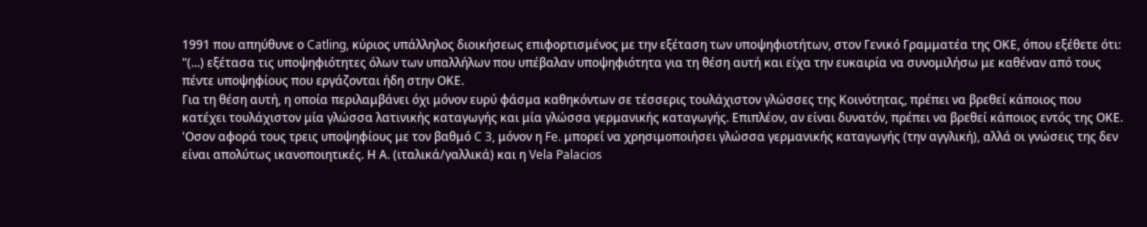1991 που απηύθυνε ο Catling, κύριος υπάλληλος διοικήσεως επιφορτισμένος με την εξέταση των υποψηφιοτήτων, στον Γενικό Γραμματέα της ΟΚΕ, όπου εξέθετε ότι:
"(...) εξέτασα τις υποψηφιότητες όλων των υπαλλήλων που υπέβαλαν υποψηφιότητα για τη θέση αυτή και είχα την ευκαιρία να συνομιλήσω με καθέναν από τους πέντε υποψηφίους που εργάζονται ήδη στην ΟΚΕ.
Για τη θέση αυτή, η οποία περιλαμβάνει όχι μόνον ευρύ φάσμα καθηκόντων σε τέσσερις τουλάχιστον γλώσσες της Κοινότητας, πρέπει να βρεθεί κάποιος που κατέχει τουλάχιστον μία γλώσσα λατινικής καταγωγής και μία γλώσσα γερμανικής καταγωγής. Επιπλέον, αν είναι δυνατόν, πρέπει να βρεθεί κάποιος εντός της ΟΚΕ.
'Οσον αφορά τους τρεις υποψηφίους με τον βαθμό C 3, μόνον η Fe. μπορεί να χρησιμοποιήσει γλώσσα γερμανικής καταγωγής (την αγγλική), αλλά οι γνώσεις της δεν είναι απολύτως ικανοποιητικές. Η Α. (ιταλικά/γαλλικά) και η Vela Palacios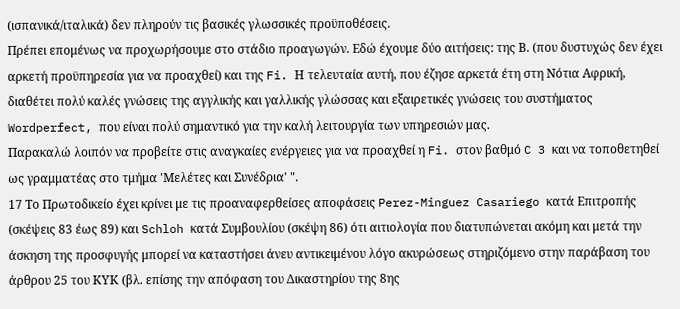(ισπανικά/ιταλικά) δεν πληρούν τις βασικές γλωσσικές προϋποθέσεις.
Πρέπει επομένως να προχωρήσουμε στο στάδιο προαγωγών. Εδώ έχουμε δύο αιτήσεις: της Β. (που δυστυχώς δεν έχει αρκετή προϋπηρεσία για να προαχθεί) και της Fi. Η τελευταία αυτή, που έζησε αρκετά έτη στη Νότια Αφρική, διαθέτει πολύ καλές γνώσεις της αγγλικής και γαλλικής γλώσσας και εξαιρετικές γνώσεις του συστήματος Wordperfect, που είναι πολύ σημαντικό για την καλή λειτουργία των υπηρεσιών μας.
Παρακαλώ λοιπόν να προβείτε στις αναγκαίες ενέργειες για να προαχθεί η Fi. στον βαθμό C 3 και να τοποθετηθεί ως γραμματέας στο τμήμα 'Μελέτες και Συνέδρια' ".
17 Το Πρωτοδικείο έχει κρίνει με τις προαναφερθείσες αποφάσεις Perez-Minguez Casariego κατά Επιτροπής (σκέψεις 83 έως 89) και Schloh κατά Συμβουλίου (σκέψη 86) ότι αιτιολογία που διατυπώνεται ακόμη και μετά την άσκηση της προσφυγής μπορεί να καταστήσει άνευ αντικειμένου λόγο ακυρώσεως στηριζόμενο στην παράβαση του άρθρου 25 του ΚΥΚ (βλ. επίσης την απόφαση του Δικαστηρίου της 8ης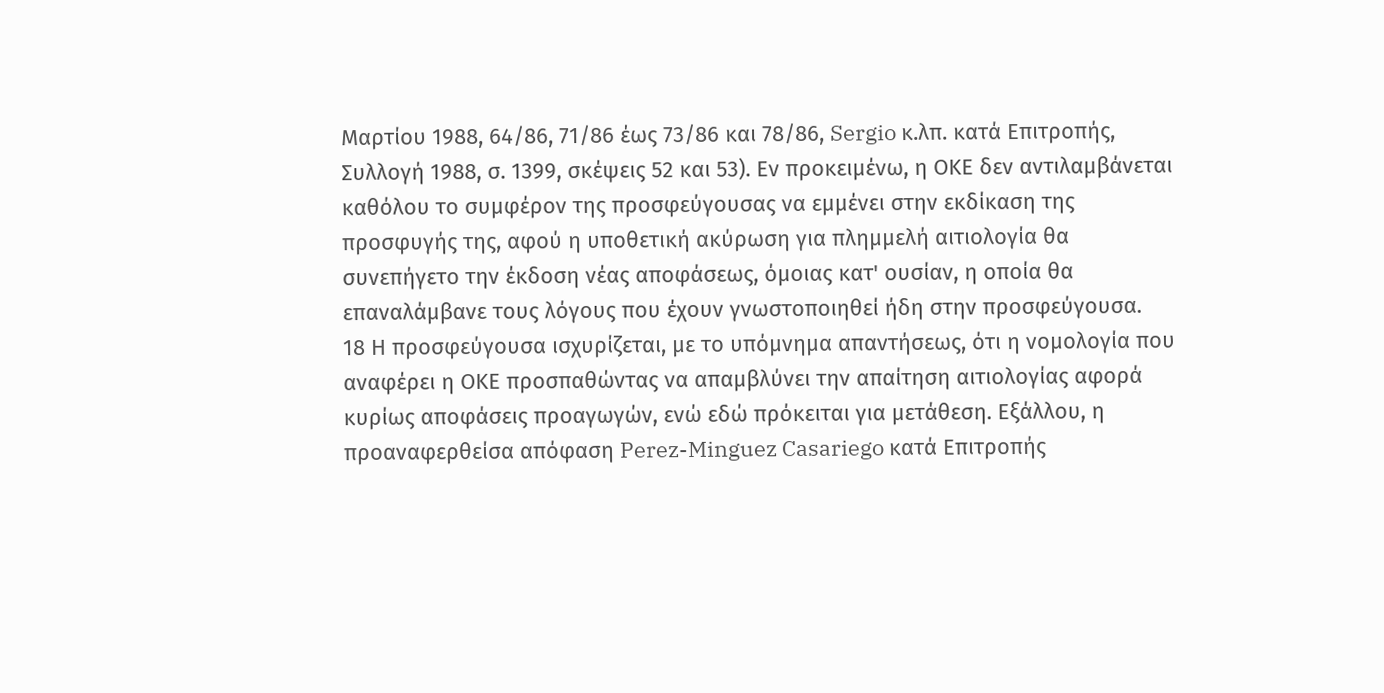Μαρτίου 1988, 64/86, 71/86 έως 73/86 και 78/86, Sergio κ.λπ. κατά Επιτροπής, Συλλογή 1988, σ. 1399, σκέψεις 52 και 53). Εν προκειμένω, η ΟΚΕ δεν αντιλαμβάνεται καθόλου το συμφέρον της προσφεύγουσας να εμμένει στην εκδίκαση της προσφυγής της, αφού η υποθετική ακύρωση για πλημμελή αιτιολογία θα συνεπήγετο την έκδοση νέας αποφάσεως, όμοιας κατ' ουσίαν, η οποία θα επαναλάμβανε τους λόγους που έχουν γνωστοποιηθεί ήδη στην προσφεύγουσα.
18 Η προσφεύγουσα ισχυρίζεται, με το υπόμνημα απαντήσεως, ότι η νομολογία που αναφέρει η ΟΚΕ προσπαθώντας να απαμβλύνει την απαίτηση αιτιολογίας αφορά κυρίως αποφάσεις προαγωγών, ενώ εδώ πρόκειται για μετάθεση. Εξάλλου, η προαναφερθείσα απόφαση Perez-Minguez Casariego κατά Επιτροπής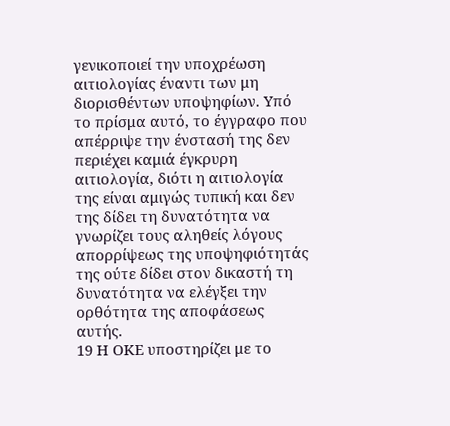γενικοποιεί την υποχρέωση αιτιολογίας έναντι των μη διορισθέντων υποψηφίων. Υπό το πρίσμα αυτό, το έγγραφο που απέρριψε την ένστασή της δεν περιέχει καμιά έγκρυρη αιτιολογία, διότι η αιτιολογία της είναι αμιγώς τυπική και δεν της δίδει τη δυνατότητα να γνωρίζει τους αληθείς λόγους απορρίψεως της υποψηφιότητάς της ούτε δίδει στον δικαστή τη δυνατότητα να ελέγξει την ορθότητα της αποφάσεως αυτής.
19 Η ΟΚΕ υποστηρίζει με το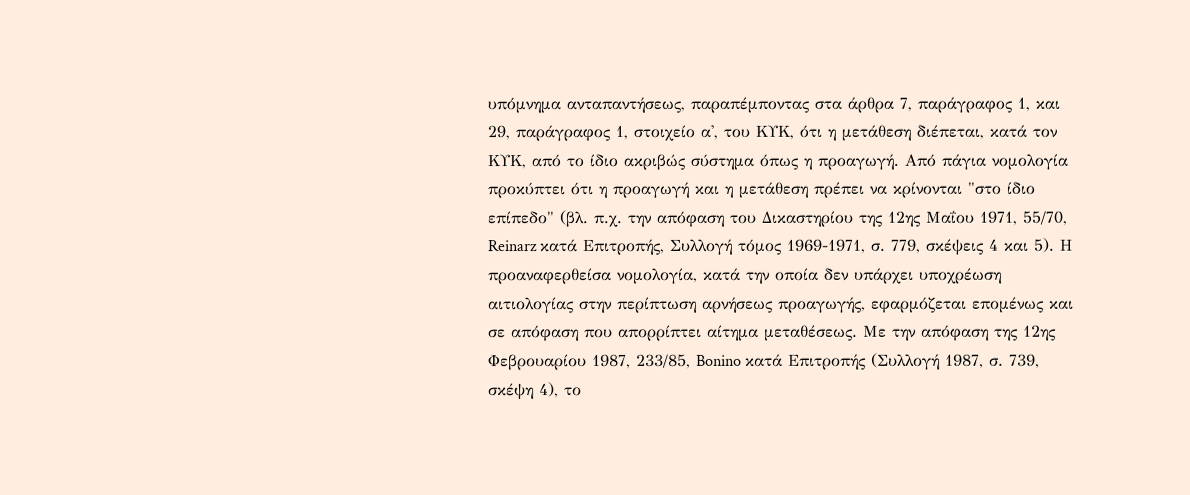υπόμνημα ανταπαντήσεως, παραπέμποντας στα άρθρα 7, παράγραφος 1, και 29, παράγραφος 1, στοιχείο α', του ΚΥΚ, ότι η μετάθεση διέπεται, κατά τον ΚΥΚ, από το ίδιο ακριβώς σύστημα όπως η προαγωγή. Από πάγια νομολογία προκύπτει ότι η προαγωγή και η μετάθεση πρέπει να κρίνονται "στο ίδιο επίπεδο" (βλ. π.χ. την απόφαση του Δικαστηρίου της 12ης Μαΐου 1971, 55/70, Reinarz κατά Επιτροπής, Συλλογή τόμος 1969-1971, σ. 779, σκέψεις 4 και 5). Η προαναφερθείσα νομολογία, κατά την οποία δεν υπάρχει υποχρέωση αιτιολογίας στην περίπτωση αρνήσεως προαγωγής, εφαρμόζεται επομένως και σε απόφαση που απορρίπτει αίτημα μεταθέσεως. Με την απόφαση της 12ης Φεβρουαρίου 1987, 233/85, Bonino κατά Επιτροπής (Συλλογή 1987, σ. 739, σκέψη 4), το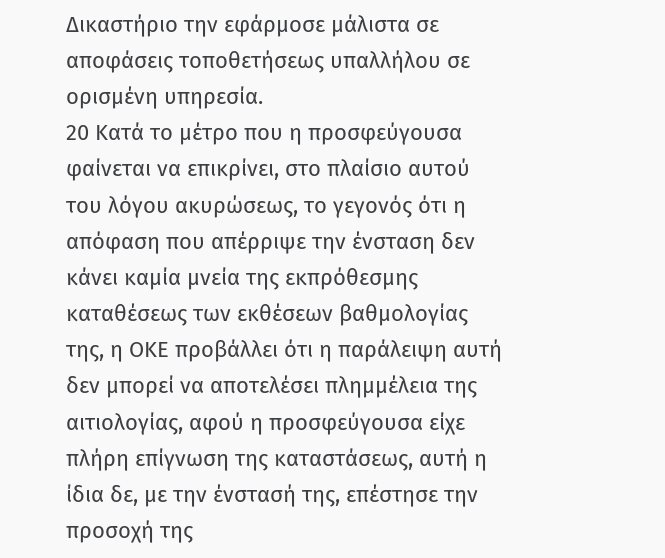Δικαστήριο την εφάρμοσε μάλιστα σε αποφάσεις τοποθετήσεως υπαλλήλου σε ορισμένη υπηρεσία.
20 Κατά το μέτρο που η προσφεύγουσα φαίνεται να επικρίνει, στο πλαίσιο αυτού του λόγου ακυρώσεως, το γεγονός ότι η απόφαση που απέρριψε την ένσταση δεν κάνει καμία μνεία της εκπρόθεσμης καταθέσεως των εκθέσεων βαθμολογίας της, η ΟΚΕ προβάλλει ότι η παράλειψη αυτή δεν μπορεί να αποτελέσει πλημμέλεια της αιτιολογίας, αφού η προσφεύγουσα είχε πλήρη επίγνωση της καταστάσεως, αυτή η ίδια δε, με την ένστασή της, επέστησε την προσοχή της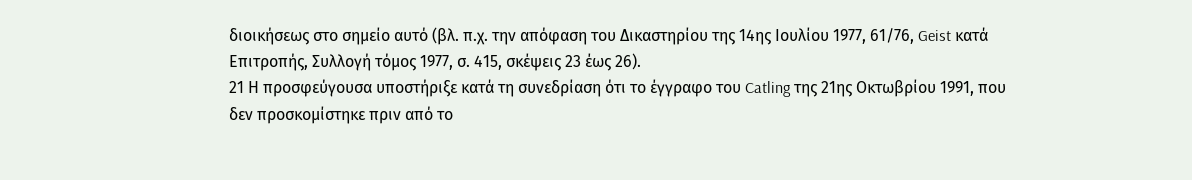διοικήσεως στο σημείο αυτό (βλ. π.χ. την απόφαση του Δικαστηρίου της 14ης Ιουλίου 1977, 61/76, Geist κατά Επιτροπής, Συλλογή τόμος 1977, σ. 415, σκέψεις 23 έως 26).
21 Η προσφεύγουσα υποστήριξε κατά τη συνεδρίαση ότι το έγγραφο του Catling της 21ης Οκτωβρίου 1991, που δεν προσκομίστηκε πριν από το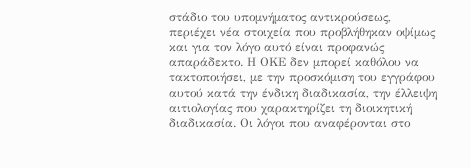στάδιο του υπομνήματος αντικρούσεως, περιέχει νέα στοιχεία που προβλήθηκαν οψίμως και για τον λόγο αυτό είναι προφανώς απαράδεκτο. Η ΟΚΕ δεν μπορεί καθόλου να τακτοποιήσει, με την προσκόμιση του εγγράφου αυτού κατά την ένδικη διαδικασία, την έλλειψη αιτιολογίας που χαρακτηρίζει τη διοικητική διαδικασία. Οι λόγοι που αναφέρονται στο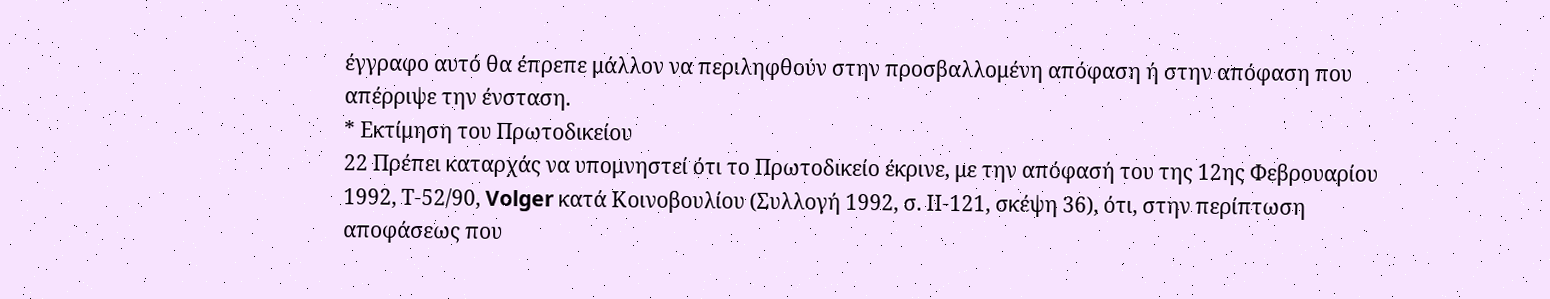έγγραφο αυτό θα έπρεπε μάλλον να περιληφθούν στην προσβαλλομένη απόφαση ή στην απόφαση που απέρριψε την ένσταση.
* Εκτίμηση του Πρωτοδικείου
22 Πρέπει καταρχάς να υπομνηστεί ότι το Πρωτοδικείο έκρινε, με την απόφασή του της 12ης Φεβρουαρίου 1992, Τ-52/90, Volger κατά Κοινοβουλίου (Συλλογή 1992, σ. ΙΙ-121, σκέψη 36), ότι, στην περίπτωση αποφάσεως που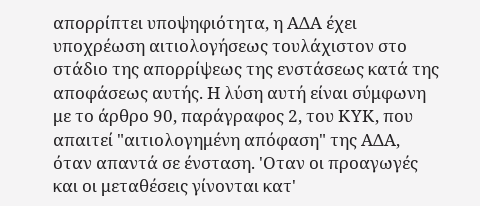απορρίπτει υποψηφιότητα, η ΑΔΑ έχει υποχρέωση αιτιολογήσεως τουλάχιστον στο στάδιο της απορρίψεως της ενστάσεως κατά της αποφάσεως αυτής. Η λύση αυτή είναι σύμφωνη με το άρθρο 90, παράγραφος 2, του ΚΥΚ, που απαιτεί "αιτιολογημένη απόφαση" της ΑΔΑ, όταν απαντά σε ένσταση. 'Οταν οι προαγωγές και οι μεταθέσεις γίνονται κατ'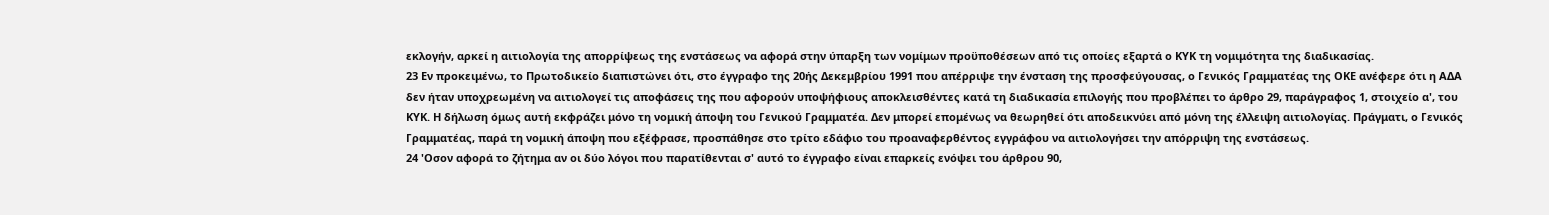εκλογήν, αρκεί η αιτιολογία της απορρίψεως της ενστάσεως να αφορά στην ύπαρξη των νομίμων προϋποθέσεων από τις οποίες εξαρτά ο ΚΥΚ τη νομιμότητα της διαδικασίας.
23 Εν προκειμένω, το Πρωτοδικείο διαπιστώνει ότι, στο έγγραφο της 20ής Δεκεμβρίου 1991 που απέρριψε την ένσταση της προσφεύγουσας, ο Γενικός Γραμματέας της ΟΚΕ ανέφερε ότι η ΑΔΑ δεν ήταν υποχρεωμένη να αιτιολογεί τις αποφάσεις της που αφορούν υποψήφιους αποκλεισθέντες κατά τη διαδικασία επιλογής που προβλέπει το άρθρο 29, παράγραφος 1, στοιχείο α', του ΚΥΚ. Η δήλωση όμως αυτή εκφράζει μόνο τη νομική άποψη του Γενικού Γραμματέα. Δεν μπορεί επομένως να θεωρηθεί ότι αποδεικνύει από μόνη της έλλειψη αιτιολογίας. Πράγματι, ο Γενικός Γραμματέας, παρά τη νομική άποψη που εξέφρασε, προσπάθησε στο τρίτο εδάφιο του προαναφερθέντος εγγράφου να αιτιολογήσει την απόρριψη της ενστάσεως.
24 'Οσον αφορά το ζήτημα αν οι δύο λόγοι που παρατίθενται σ' αυτό το έγγραφο είναι επαρκείς ενόψει του άρθρου 90,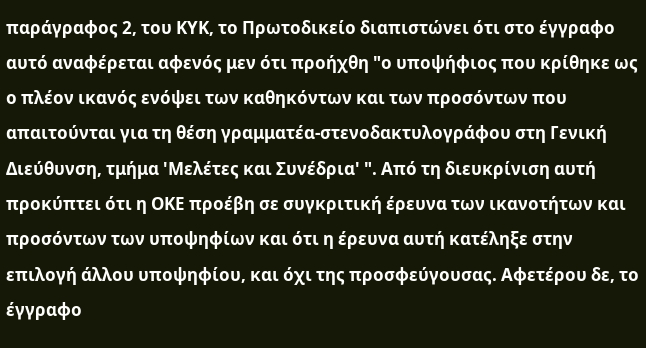παράγραφος 2, του ΚΥΚ, το Πρωτοδικείο διαπιστώνει ότι στο έγγραφο αυτό αναφέρεται αφενός μεν ότι προήχθη "ο υποψήφιος που κρίθηκε ως ο πλέον ικανός ενόψει των καθηκόντων και των προσόντων που απαιτούνται για τη θέση γραμματέα-στενοδακτυλογράφου στη Γενική Διεύθυνση, τμήμα 'Μελέτες και Συνέδρια' ". Από τη διευκρίνιση αυτή προκύπτει ότι η ΟΚΕ προέβη σε συγκριτική έρευνα των ικανοτήτων και προσόντων των υποψηφίων και ότι η έρευνα αυτή κατέληξε στην επιλογή άλλου υποψηφίου, και όχι της προσφεύγουσας. Αφετέρου δε, το έγγραφο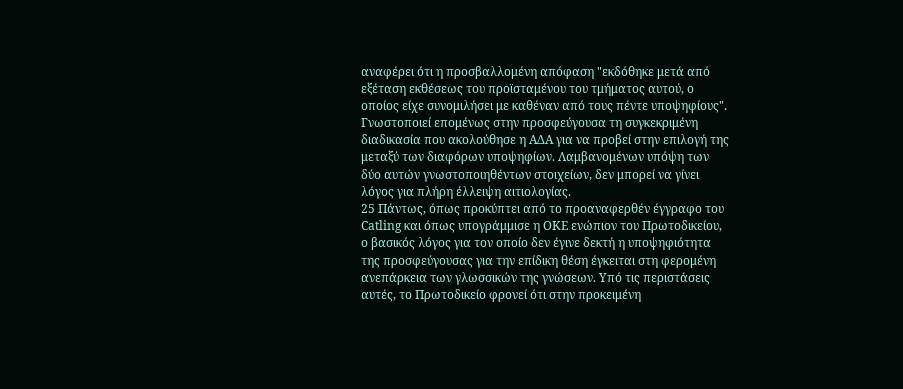αναφέρει ότι η προσβαλλομένη απόφαση "εκδόθηκε μετά από εξέταση εκθέσεως του προϊσταμένου του τμήματος αυτού, ο οποίος είχε συνομιλήσει με καθέναν από τους πέντε υποψηφίους". Γνωστοποιεί επομένως στην προσφεύγουσα τη συγκεκριμένη διαδικασία που ακολούθησε η ΑΔΑ για να προβεί στην επιλογή της μεταξύ των διαφόρων υποψηφίων. Λαμβανομένων υπόψη των δύο αυτών γνωστοποιηθέντων στοιχείων, δεν μπορεί να γίνει λόγος για πλήρη έλλειψη αιτιολογίας.
25 Πάντως, όπως προκύπτει από το προαναφερθέν έγγραφο του Catling και όπως υπογράμμισε η ΟΚΕ ενώπιον του Πρωτοδικείου, ο βασικός λόγος για τον οποίο δεν έγινε δεκτή η υποψηφιότητα της προσφεύγουσας για την επίδικη θέση έγκειται στη φερομένη ανεπάρκεια των γλωσσικών της γνώσεων. Υπό τις περιστάσεις αυτές, το Πρωτοδικείο φρονεί ότι στην προκειμένη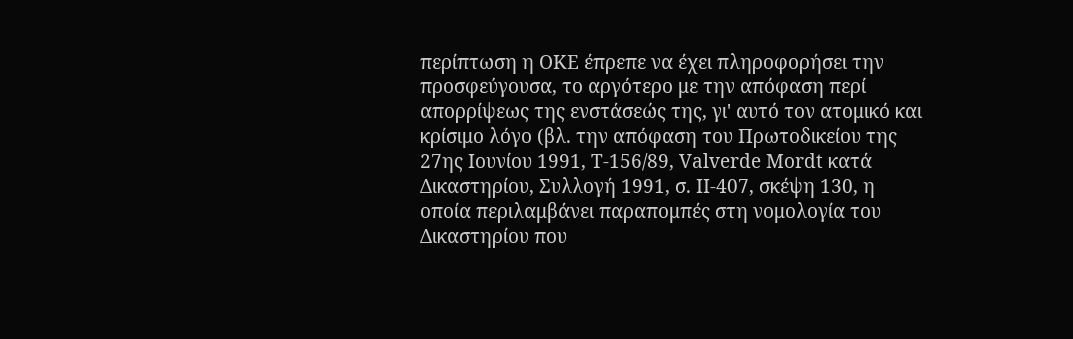περίπτωση η ΟΚΕ έπρεπε να έχει πληροφορήσει την προσφεύγουσα, το αργότερο με την απόφαση περί απορρίψεως της ενστάσεώς της, γι' αυτό τον ατομικό και κρίσιμο λόγο (βλ. την απόφαση του Πρωτοδικείου της 27ης Ιουνίου 1991, Τ-156/89, Valverde Mordt κατά Δικαστηρίου, Συλλογή 1991, σ. ΙΙ-407, σκέψη 130, η οποία περιλαμβάνει παραπομπές στη νομολογία του Δικαστηρίου που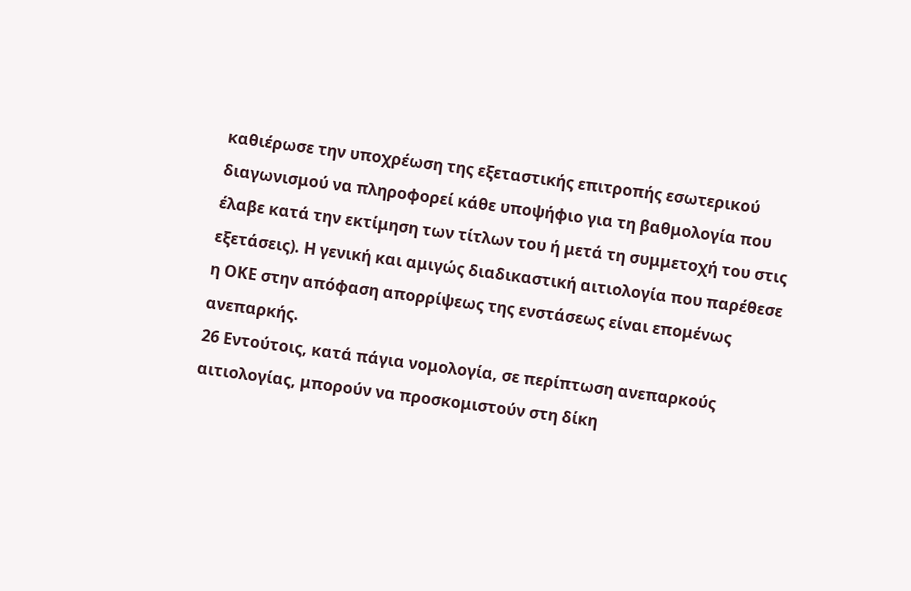καθιέρωσε την υποχρέωση της εξεταστικής επιτροπής εσωτερικού διαγωνισμού να πληροφορεί κάθε υποψήφιο για τη βαθμολογία που έλαβε κατά την εκτίμηση των τίτλων του ή μετά τη συμμετοχή του στις εξετάσεις). Η γενική και αμιγώς διαδικαστική αιτιολογία που παρέθεσε η ΟΚΕ στην απόφαση απορρίψεως της ενστάσεως είναι επομένως ανεπαρκής.
26 Εντούτοις, κατά πάγια νομολογία, σε περίπτωση ανεπαρκούς αιτιολογίας, μπορούν να προσκομιστούν στη δίκη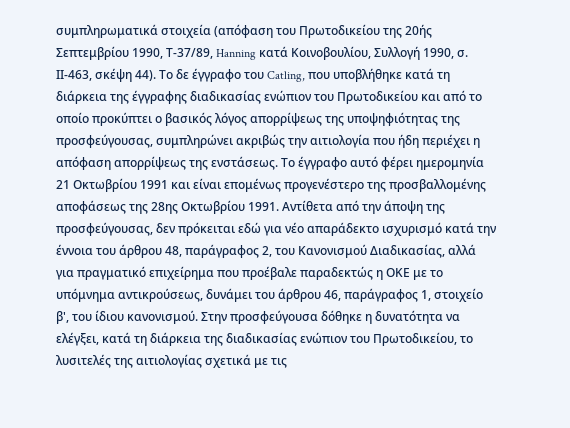συμπληρωματικά στοιχεία (απόφαση του Πρωτοδικείου της 20ής Σεπτεμβρίου 1990, Τ-37/89, Hanning κατά Κοινοβουλίου, Συλλογή 1990, σ. ΙΙ-463, σκέψη 44). Το δε έγγραφο του Catling, που υποβλήθηκε κατά τη διάρκεια της έγγραφης διαδικασίας ενώπιον του Πρωτοδικείου και από το οποίο προκύπτει ο βασικός λόγος απορρίψεως της υποψηφιότητας της προσφεύγουσας, συμπληρώνει ακριβώς την αιτιολογία που ήδη περιέχει η απόφαση απορρίψεως της ενστάσεως. Το έγγραφο αυτό φέρει ημερομηνία 21 Οκτωβρίου 1991 και είναι επομένως προγενέστερο της προσβαλλομένης αποφάσεως της 28ης Οκτωβρίου 1991. Αντίθετα από την άποψη της προσφεύγουσας, δεν πρόκειται εδώ για νέο απαράδεκτο ισχυρισμό κατά την έννοια του άρθρου 48, παράγραφος 2, του Κανονισμού Διαδικασίας, αλλά για πραγματικό επιχείρημα που προέβαλε παραδεκτώς η ΟΚΕ με το υπόμνημα αντικρούσεως, δυνάμει του άρθρου 46, παράγραφος 1, στοιχείο β', του ίδιου κανονισμού. Στην προσφεύγουσα δόθηκε η δυνατότητα να ελέγξει, κατά τη διάρκεια της διαδικασίας ενώπιον του Πρωτοδικείου, το λυσιτελές της αιτιολογίας σχετικά με τις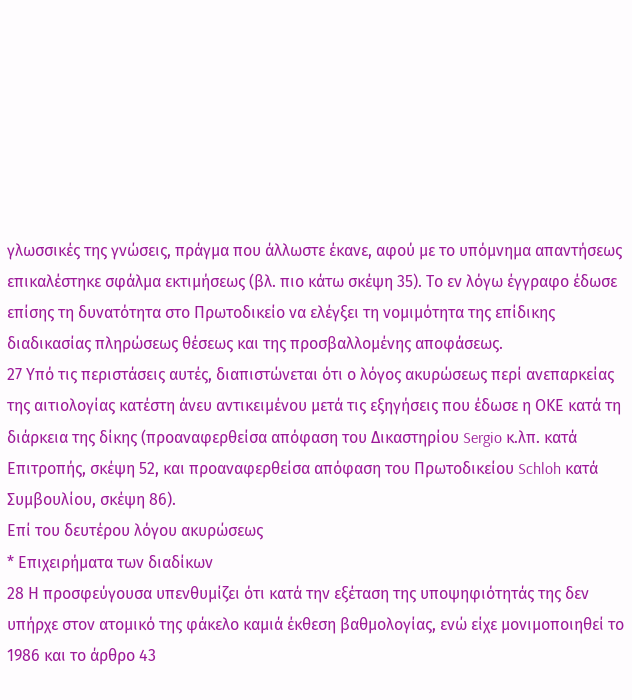γλωσσικές της γνώσεις, πράγμα που άλλωστε έκανε, αφού με το υπόμνημα απαντήσεως επικαλέστηκε σφάλμα εκτιμήσεως (βλ. πιο κάτω σκέψη 35). Το εν λόγω έγγραφο έδωσε επίσης τη δυνατότητα στο Πρωτοδικείο να ελέγξει τη νομιμότητα της επίδικης διαδικασίας πληρώσεως θέσεως και της προσβαλλομένης αποφάσεως.
27 Υπό τις περιστάσεις αυτές, διαπιστώνεται ότι ο λόγος ακυρώσεως περί ανεπαρκείας της αιτιολογίας κατέστη άνευ αντικειμένου μετά τις εξηγήσεις που έδωσε η ΟΚΕ κατά τη διάρκεια της δίκης (προαναφερθείσα απόφαση του Δικαστηρίου Sergio κ.λπ. κατά Επιτροπής, σκέψη 52, και προαναφερθείσα απόφαση του Πρωτοδικείου Schloh κατά Συμβουλίου, σκέψη 86).
Επί του δευτέρου λόγου ακυρώσεως
* Επιχειρήματα των διαδίκων
28 Η προσφεύγουσα υπενθυμίζει ότι κατά την εξέταση της υποψηφιότητάς της δεν υπήρχε στον ατομικό της φάκελο καμιά έκθεση βαθμολογίας, ενώ είχε μονιμοποιηθεί το 1986 και το άρθρο 43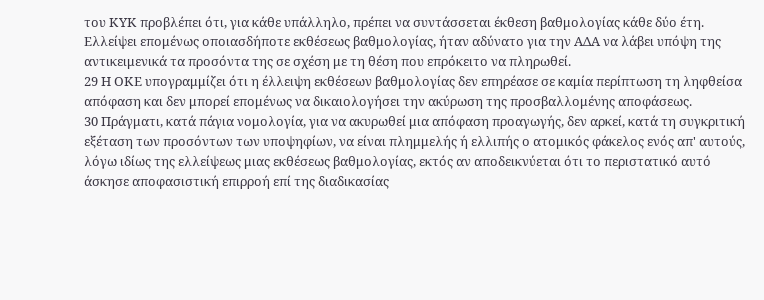του ΚΥΚ προβλέπει ότι, για κάθε υπάλληλο, πρέπει να συντάσσεται έκθεση βαθμολογίας κάθε δύο έτη. Ελλείψει επομένως οποιασδήποτε εκθέσεως βαθμολογίας, ήταν αδύνατο για την ΑΔΑ να λάβει υπόψη της αντικειμενικά τα προσόντα της σε σχέση με τη θέση που επρόκειτο να πληρωθεί.
29 Η ΟΚΕ υπογραμμίζει ότι η έλλειψη εκθέσεων βαθμολογίας δεν επηρέασε σε καμία περίπτωση τη ληφθείσα απόφαση και δεν μπορεί επομένως να δικαιολογήσει την ακύρωση της προσβαλλομένης αποφάσεως.
30 Πράγματι, κατά πάγια νομολογία, για να ακυρωθεί μια απόφαση προαγωγής, δεν αρκεί, κατά τη συγκριτική εξέταση των προσόντων των υποψηφίων, να είναι πλημμελής ή ελλιπής ο ατομικός φάκελος ενός απ' αυτούς, λόγω ιδίως της ελλείψεως μιας εκθέσεως βαθμολογίας, εκτός αν αποδεικνύεται ότι το περιστατικό αυτό άσκησε αποφασιστική επιρροή επί της διαδικασίας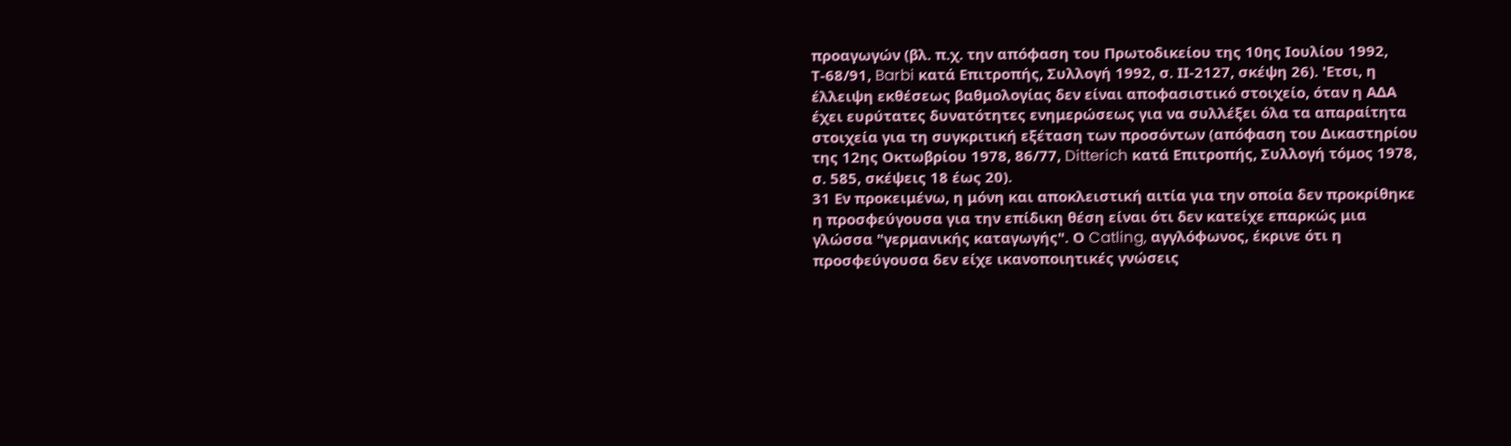προαγωγών (βλ. π.χ. την απόφαση του Πρωτοδικείου της 10ης Ιουλίου 1992, Τ-68/91, Barbi κατά Επιτροπής, Συλλογή 1992, σ. ΙΙ-2127, σκέψη 26). 'Ετσι, η έλλειψη εκθέσεως βαθμολογίας δεν είναι αποφασιστικό στοιχείο, όταν η ΑΔΑ έχει ευρύτατες δυνατότητες ενημερώσεως για να συλλέξει όλα τα απαραίτητα στοιχεία για τη συγκριτική εξέταση των προσόντων (απόφαση του Δικαστηρίου της 12ης Οκτωβρίου 1978, 86/77, Ditterich κατά Επιτροπής, Συλλογή τόμος 1978, σ. 585, σκέψεις 18 έως 20).
31 Εν προκειμένω, η μόνη και αποκλειστική αιτία για την οποία δεν προκρίθηκε η προσφεύγουσα για την επίδικη θέση είναι ότι δεν κατείχε επαρκώς μια γλώσσα "γερμανικής καταγωγής". Ο Catling, αγγλόφωνος, έκρινε ότι η προσφεύγουσα δεν είχε ικανοποιητικές γνώσεις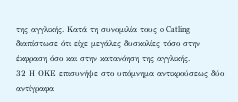της αγγλικής. Κατά τη συνομιλία τους o Catling διαπίστωσε ότι είχε μεγάλες δυσκολίες τόσο στην έκφραση όσο και στην κατανόηση της αγγλικής.
32 Η ΟΚΕ επισυνήψε στο υπόμνημα αντικρούσεως δύο αντίγραφα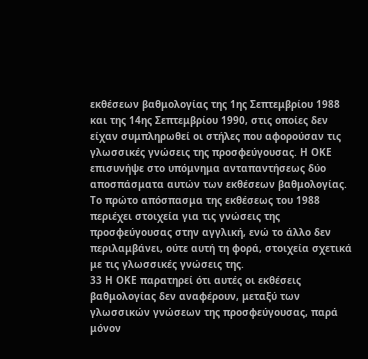εκθέσεων βαθμολογίας της 1ης Σεπτεμβρίου 1988 και της 14ης Σεπτεμβρίου 1990, στις οποίες δεν είχαν συμπληρωθεί οι στήλες που αφορούσαν τις γλωσσικές γνώσεις της προσφεύγουσας. Η ΟΚΕ επισυνήψε στο υπόμνημα ανταπαντήσεως δύο αποσπάσματα αυτών των εκθέσεων βαθμολογίας. Το πρώτο απόσπασμα της εκθέσεως του 1988 περιέχει στοιχεία για τις γνώσεις της προσφεύγουσας στην αγγλική, ενώ το άλλο δεν περιλαμβάνει, ούτε αυτή τη φορά, στοιχεία σχετικά με τις γλωσσικές γνώσεις της.
33 Η ΟΚΕ παρατηρεί ότι αυτές οι εκθέσεις βαθμολογίας δεν αναφέρουν, μεταξύ των γλωσσικών γνώσεων της προσφεύγουσας, παρά μόνον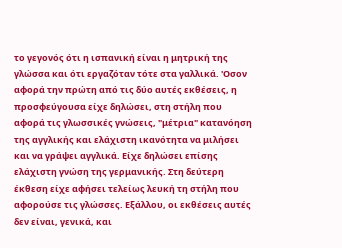το γεγονός ότι η ισπανική είναι η μητρική της γλώσσα και ότι εργαζόταν τότε στα γαλλικά. 'Οσον αφορά την πρώτη από τις δύο αυτές εκθέσεις, η προσφεύγουσα είχε δηλώσει, στη στήλη που αφορά τις γλωσσικές γνώσεις, "μέτρια" κατανόηση της αγγλικής και ελάχιστη ικανότητα να μιλήσει και να γράψει αγγλικά. Είχε δηλώσει επίσης ελάχιστη γνώση της γερμανικής. Στη δεύτερη έκθεση είχε αφήσει τελείως λευκή τη στήλη που αφορούσε τις γλώσσες. Εξάλλου, οι εκθέσεις αυτές δεν είναι, γενικά, και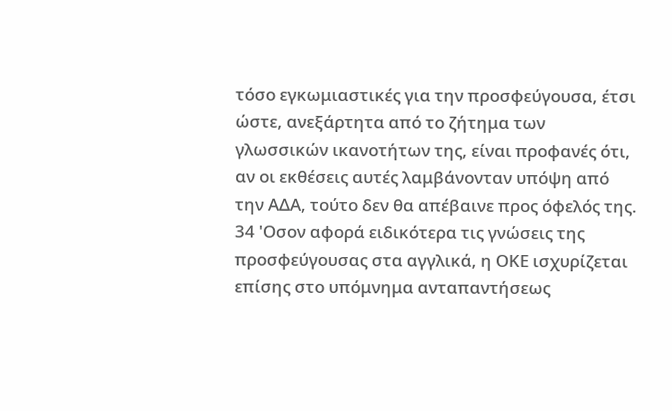τόσο εγκωμιαστικές για την προσφεύγουσα, έτσι ώστε, ανεξάρτητα από το ζήτημα των γλωσσικών ικανοτήτων της, είναι προφανές ότι, αν οι εκθέσεις αυτές λαμβάνονταν υπόψη από την ΑΔΑ, τούτο δεν θα απέβαινε προς όφελός της.
34 'Οσον αφορά ειδικότερα τις γνώσεις της προσφεύγουσας στα αγγλικά, η ΟΚΕ ισχυρίζεται επίσης στο υπόμνημα ανταπαντήσεως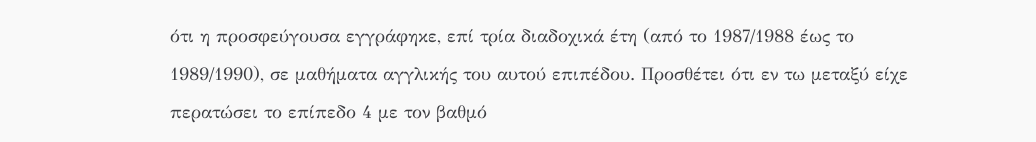ότι η προσφεύγουσα εγγράφηκε, επί τρία διαδοχικά έτη (από το 1987/1988 έως το 1989/1990), σε μαθήματα αγγλικής του αυτού επιπέδου. Προσθέτει ότι εν τω μεταξύ είχε περατώσει το επίπεδο 4 με τον βαθμό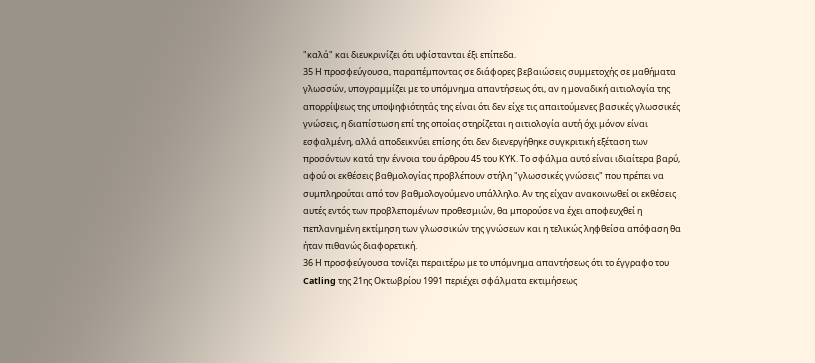"καλά" και διευκρινίζει ότι υφίστανται έξι επίπεδα.
35 Η προσφεύγουσα, παραπέμποντας σε διάφορες βεβαιώσεις συμμετοχής σε μαθήματα γλωσσών, υπογραμμίζει με το υπόμνημα απαντήσεως ότι, αν η μοναδική αιτιολογία της απορρίψεως της υποψηφιότητάς της είναι ότι δεν είχε τις απαιτούμενες βασικές γλωσσικές γνώσεις, η διαπίστωση επί της οποίας στηρίζεται η αιτιολογία αυτή όχι μόνον είναι εσφαλμένη, αλλά αποδεικνύει επίσης ότι δεν διενεργήθηκε συγκριτική εξέταση των προσόντων κατά την έννοια του άρθρου 45 του ΚΥΚ. Το σφάλμα αυτό είναι ιδιαίτερα βαρύ, αφού οι εκθέσεις βαθμολογίας προβλέπουν στήλη "γλωσσικές γνώσεις" που πρέπει να συμπληρούται από τον βαθμολογούμενο υπάλληλο. Αν της είχαν ανακοινωθεί οι εκθέσεις αυτές εντός των προβλεπομένων προθεσμιών, θα μπορούσε να έχει αποφευχθεί η πεπλανημένη εκτίμηση των γλωσσικών της γνώσεων και η τελικώς ληφθείσα απόφαση θα ήταν πιθανώς διαφορετική.
36 Η προσφεύγουσα τονίζει περαιτέρω με το υπόμνημα απαντήσεως ότι το έγγραφο του Catling της 21ης Οκτωβρίου 1991 περιέχει σφάλματα εκτιμήσεως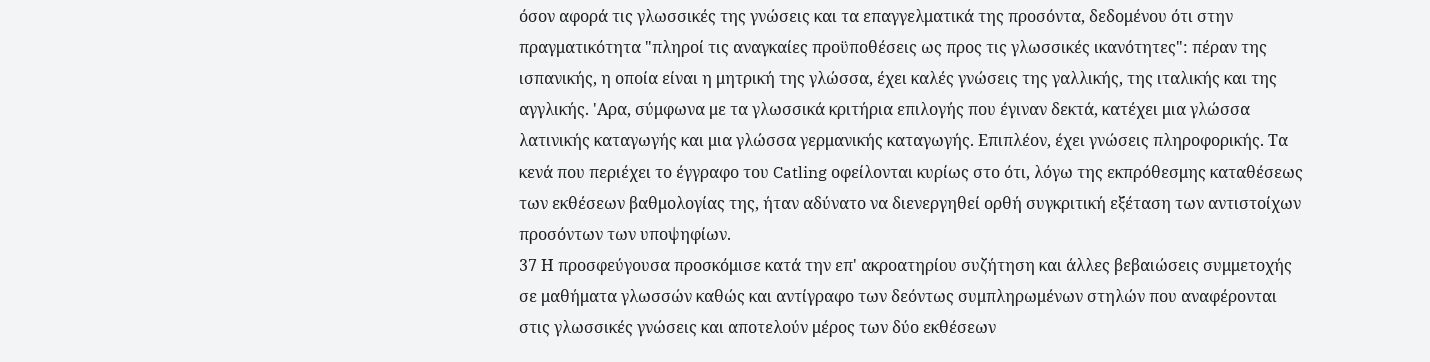όσον αφορά τις γλωσσικές της γνώσεις και τα επαγγελματικά της προσόντα, δεδομένου ότι στην πραγματικότητα "πληροί τις αναγκαίες προϋποθέσεις ως προς τις γλωσσικές ικανότητες": πέραν της ισπανικής, η οποία είναι η μητρική της γλώσσα, έχει καλές γνώσεις της γαλλικής, της ιταλικής και της αγγλικής. 'Αρα, σύμφωνα με τα γλωσσικά κριτήρια επιλογής που έγιναν δεκτά, κατέχει μια γλώσσα λατινικής καταγωγής και μια γλώσσα γερμανικής καταγωγής. Επιπλέον, έχει γνώσεις πληροφορικής. Τα κενά που περιέχει το έγγραφο του Catling οφείλονται κυρίως στο ότι, λόγω της εκπρόθεσμης καταθέσεως των εκθέσεων βαθμολογίας της, ήταν αδύνατο να διενεργηθεί ορθή συγκριτική εξέταση των αντιστοίχων προσόντων των υποψηφίων.
37 Η προσφεύγουσα προσκόμισε κατά την επ' ακροατηρίου συζήτηση και άλλες βεβαιώσεις συμμετοχής σε μαθήματα γλωσσών καθώς και αντίγραφο των δεόντως συμπληρωμένων στηλών που αναφέρονται στις γλωσσικές γνώσεις και αποτελούν μέρος των δύο εκθέσεων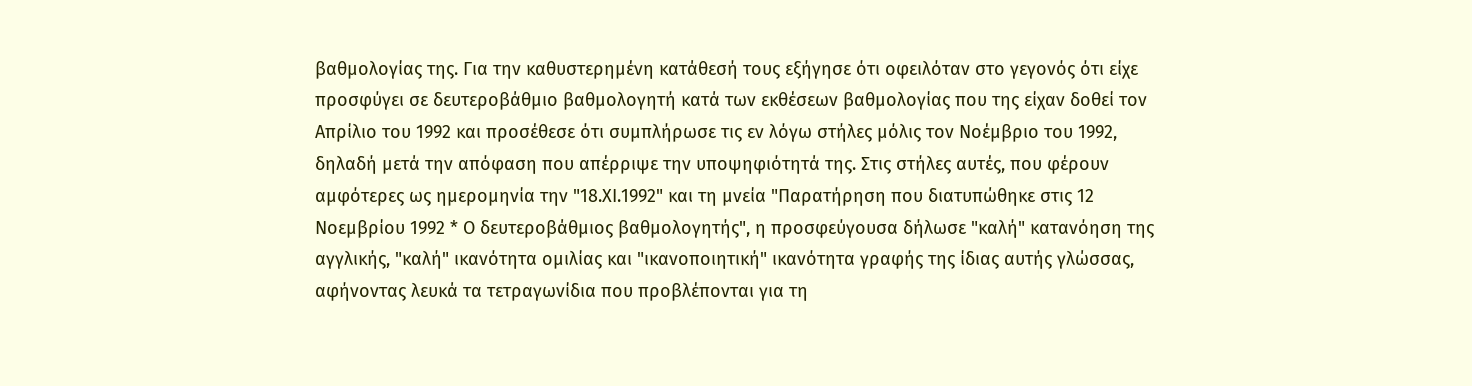βαθμολογίας της. Για την καθυστερημένη κατάθεσή τους εξήγησε ότι οφειλόταν στο γεγονός ότι είχε προσφύγει σε δευτεροβάθμιο βαθμολογητή κατά των εκθέσεων βαθμολογίας που της είχαν δοθεί τον Απρίλιο του 1992 και προσέθεσε ότι συμπλήρωσε τις εν λόγω στήλες μόλις τον Νοέμβριο του 1992, δηλαδή μετά την απόφαση που απέρριψε την υποψηφιότητά της. Στις στήλες αυτές, που φέρουν αμφότερες ως ημερομηνία την "18.ΧΙ.1992" και τη μνεία "Παρατήρηση που διατυπώθηκε στις 12 Νοεμβρίου 1992 * Ο δευτεροβάθμιος βαθμολογητής", η προσφεύγουσα δήλωσε "καλή" κατανόηση της αγγλικής, "καλή" ικανότητα ομιλίας και "ικανοποιητική" ικανότητα γραφής της ίδιας αυτής γλώσσας, αφήνοντας λευκά τα τετραγωνίδια που προβλέπονται για τη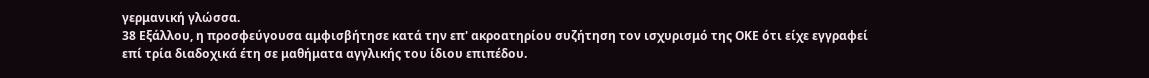γερμανική γλώσσα.
38 Εξάλλου, η προσφεύγουσα αμφισβήτησε κατά την επ' ακροατηρίου συζήτηση τον ισχυρισμό της ΟΚΕ ότι είχε εγγραφεί επί τρία διαδοχικά έτη σε μαθήματα αγγλικής του ίδιου επιπέδου.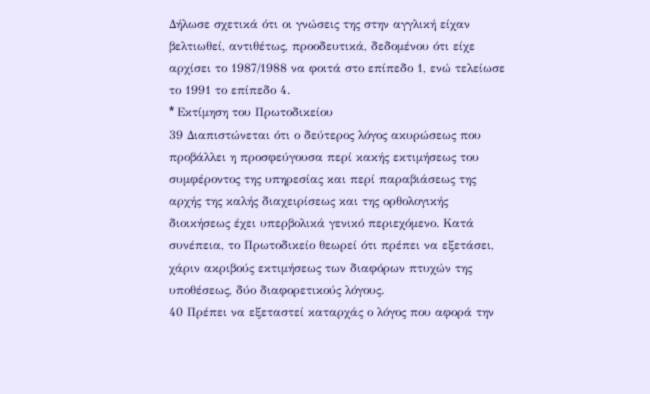Δήλωσε σχετικά ότι οι γνώσεις της στην αγγλική είχαν βελτιωθεί, αντιθέτως, προοδευτικά, δεδομένου ότι είχε αρχίσει το 1987/1988 να φοιτά στο επίπεδο 1, ενώ τελείωσε το 1991 το επίπεδο 4.
* Eκτίμηση του Πρωτοδικείου
39 Διαπιστώνεται ότι ο δεύτερος λόγος ακυρώσεως που προβάλλει η προσφεύγουσα περί κακής εκτιμήσεως του συμφέροντος της υπηρεσίας και περί παραβιάσεως της αρχής της καλής διαχειρίσεως και της ορθολογικής διοικήσεως έχει υπερβολικά γενικό περιεχόμενο. Κατά συνέπεια, το Πρωτοδικείο θεωρεί ότι πρέπει να εξετάσει, χάριν ακριβούς εκτιμήσεως των διαφόρων πτυχών της υποθέσεως, δύο διαφορετικούς λόγους.
40 Πρέπει να εξεταστεί καταρχάς ο λόγος που αφορά την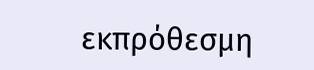εκπρόθεσμη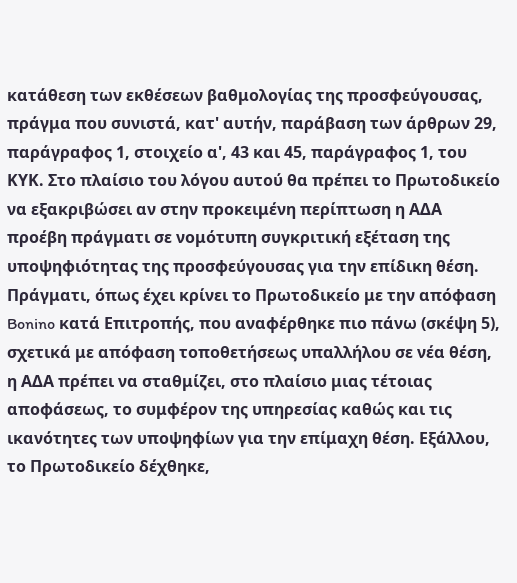κατάθεση των εκθέσεων βαθμολογίας της προσφεύγουσας, πράγμα που συνιστά, κατ' αυτήν, παράβαση των άρθρων 29, παράγραφος 1, στοιχείο α', 43 και 45, παράγραφος 1, του ΚΥΚ. Στο πλαίσιο του λόγου αυτού θα πρέπει το Πρωτοδικείο να εξακριβώσει αν στην προκειμένη περίπτωση η ΑΔΑ προέβη πράγματι σε νομότυπη συγκριτική εξέταση της υποψηφιότητας της προσφεύγουσας για την επίδικη θέση. Πράγματι, όπως έχει κρίνει το Πρωτοδικείο με την απόφαση Bonino κατά Επιτροπής, που αναφέρθηκε πιο πάνω (σκέψη 5), σχετικά με απόφαση τοποθετήσεως υπαλλήλου σε νέα θέση, η ΑΔΑ πρέπει να σταθμίζει, στο πλαίσιο μιας τέτοιας αποφάσεως, το συμφέρον της υπηρεσίας καθώς και τις ικανότητες των υποψηφίων για την επίμαχη θέση. Εξάλλου, το Πρωτοδικείο δέχθηκε,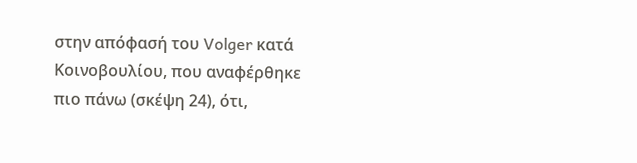στην απόφασή του Volger κατά Κοινοβουλίου, που αναφέρθηκε πιο πάνω (σκέψη 24), ότι,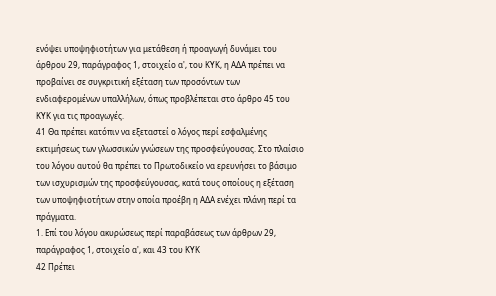ενόψει υποψηφιοτήτων για μετάθεση ή προαγωγή δυνάμει του άρθρου 29, παράγραφος 1, στοιχείο α', του ΚΥΚ, η ΑΔΑ πρέπει να προβαίνει σε συγκριτική εξέταση των προσόντων των ενδιαφερομένων υπαλλήλων, όπως προβλέπεται στο άρθρο 45 του ΚΥΚ για τις προαγωγές.
41 Θα πρέπει κατόπιν να εξεταστεί ο λόγος περί εσφαλμένης εκτιμήσεως των γλωσσικών γνώσεων της προσφεύγουσας. Στο πλαίσιο του λόγου αυτού θα πρέπει το Πρωτοδικείο να ερευνήσει το βάσιμο των ισχυρισμών της προσφεύγουσας, κατά τους οποίους η εξέταση των υποψηφιοτήτων στην οποία προέβη η ΑΔΑ ενέχει πλάνη περί τα πράγματα.
1. Επί του λόγου ακυρώσεως περί παραβάσεως των άρθρων 29, παράγραφος 1, στοιχείο α', και 43 του ΚΥΚ
42 Πρέπει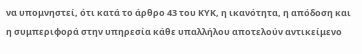να υπομνηστεί, ότι κατά το άρθρο 43 του ΚΥΚ, η ικανότητα, η απόδοση και η συμπεριφορά στην υπηρεσία κάθε υπαλλήλου αποτελούν αντικείμενο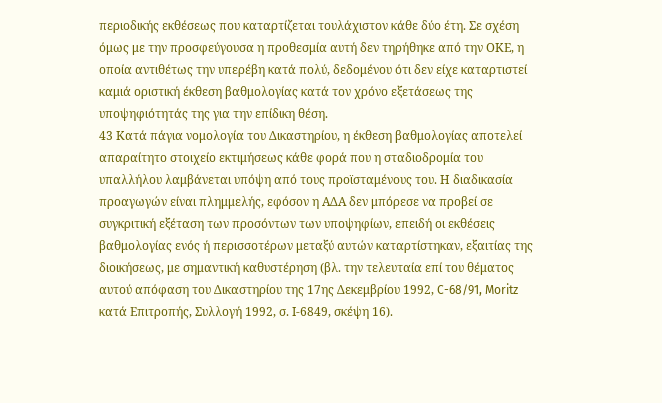περιοδικής εκθέσεως που καταρτίζεται τουλάχιστον κάθε δύο έτη. Σε σχέση όμως με την προσφεύγουσα η προθεσμία αυτή δεν τηρήθηκε από την ΟΚΕ, η οποία αντιθέτως την υπερέβη κατά πολύ, δεδομένου ότι δεν είχε καταρτιστεί καμιά οριστική έκθεση βαθμολογίας κατά τον χρόνο εξετάσεως της υποψηφιότητάς της για την επίδικη θέση.
43 Κατά πάγια νομολογία του Δικαστηρίου, η έκθεση βαθμολογίας αποτελεί απαραίτητο στοιχείο εκτιμήσεως κάθε φορά που η σταδιοδρομία του υπαλλήλου λαμβάνεται υπόψη από τους προϊσταμένους του. Η διαδικασία προαγωγών είναι πλημμελής, εφόσον η ΑΔΑ δεν μπόρεσε να προβεί σε συγκριτική εξέταση των προσόντων των υποψηφίων, επειδή οι εκθέσεις βαθμολογίας ενός ή περισσοτέρων μεταξύ αυτών καταρτίστηκαν, εξαιτίας της διοικήσεως, με σημαντική καθυστέρηση (βλ. την τελευταία επί του θέματος αυτού απόφαση του Δικαστηρίου της 17ης Δεκεμβρίου 1992, C-68/91, Moritz κατά Επιτροπής, Συλλογή 1992, σ. Ι-6849, σκέψη 16).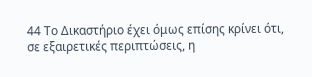44 Το Δικαστήριο έχει όμως επίσης κρίνει ότι, σε εξαιρετικές περιπτώσεις, η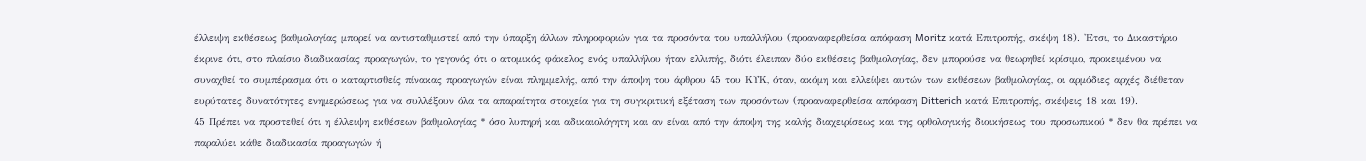έλλειψη εκθέσεως βαθμολογίας μπορεί να αντισταθμιστεί από την ύπαρξη άλλων πληροφοριών για τα προσόντα του υπαλλήλου (προαναφερθείσα απόφαση Moritz κατά Επιτροπής, σκέψη 18). 'Ετσι, το Δικαστήριο έκρινε ότι, στο πλαίσιο διαδικασίας προαγωγών, το γεγονός ότι ο ατομικός φάκελος ενός υπαλλήλου ήταν ελλιπής, διότι έλειπαν δύο εκθέσεις βαθμολογίας, δεν μπορούσε να θεωρηθεί κρίσιμο, προκειμένου να συναχθεί το συμπέρασμα ότι ο καταρτισθείς πίνακας προαγωγών είναι πλημμελής, από την άποψη του άρθρου 45 του ΚΥΚ, όταν, ακόμη και ελλείψει αυτών των εκθέσεων βαθμολογίας, οι αρμόδιες αρχές διέθεταν ευρύτατες δυνατότητες ενημερώσεως για να συλλέξουν όλα τα απαραίτητα στοιχεία για τη συγκριτική εξέταση των προσόντων (προαναφερθείσα απόφαση Ditterich κατά Επιτροπής, σκέψεις 18 και 19).
45 Πρέπει να προστεθεί ότι η έλλειψη εκθέσεων βαθμολογίας * όσο λυπηρή και αδικαιολόγητη και αν είναι από την άποψη της καλής διαχειρίσεως και της ορθολογικής διοικήσεως του προσωπικού * δεν θα πρέπει να παραλύει κάθε διαδικασία προαγωγών ή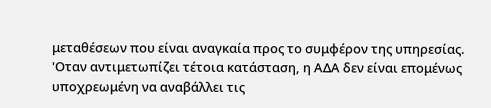μεταθέσεων που είναι αναγκαία προς το συμφέρον της υπηρεσίας. 'Οταν αντιμετωπίζει τέτοια κατάσταση, η ΑΔΑ δεν είναι επομένως υποχρεωμένη να αναβάλλει τις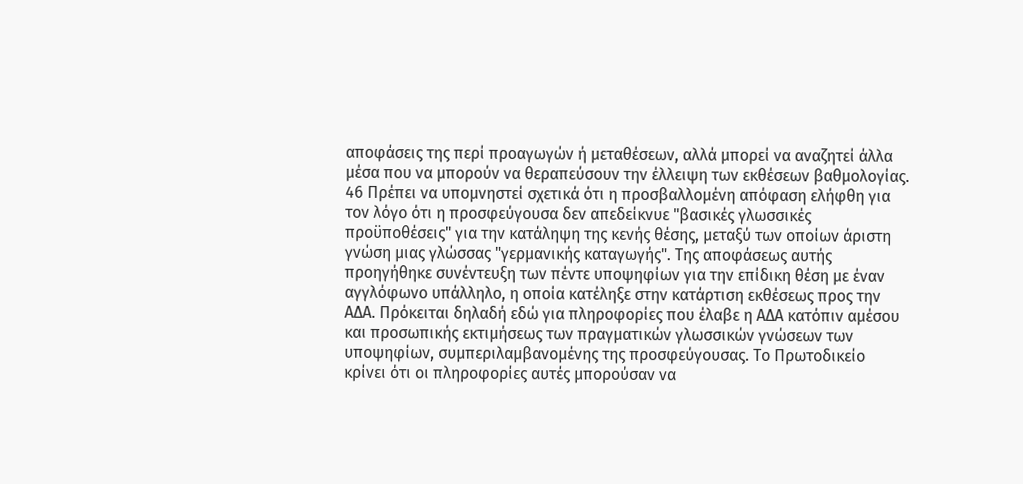αποφάσεις της περί προαγωγών ή μεταθέσεων, αλλά μπορεί να αναζητεί άλλα μέσα που να μπορούν να θεραπεύσουν την έλλειψη των εκθέσεων βαθμολογίας.
46 Πρέπει να υπομνηστεί σχετικά ότι η προσβαλλομένη απόφαση ελήφθη για τον λόγο ότι η προσφεύγουσα δεν απεδείκνυε "βασικές γλωσσικές προϋποθέσεις" για την κατάληψη της κενής θέσης, μεταξύ των οποίων άριστη γνώση μιας γλώσσας "γερμανικής καταγωγής". Της αποφάσεως αυτής προηγήθηκε συνέντευξη των πέντε υποψηφίων για την επίδικη θέση με έναν αγγλόφωνο υπάλληλο, η οποία κατέληξε στην κατάρτιση εκθέσεως προς την ΑΔΑ. Πρόκειται δηλαδή εδώ για πληροφορίες που έλαβε η ΑΔΑ κατόπιν αμέσου και προσωπικής εκτιμήσεως των πραγματικών γλωσσικών γνώσεων των υποψηφίων, συμπεριλαμβανομένης της προσφεύγουσας. Το Πρωτοδικείο κρίνει ότι οι πληροφορίες αυτές μπορούσαν να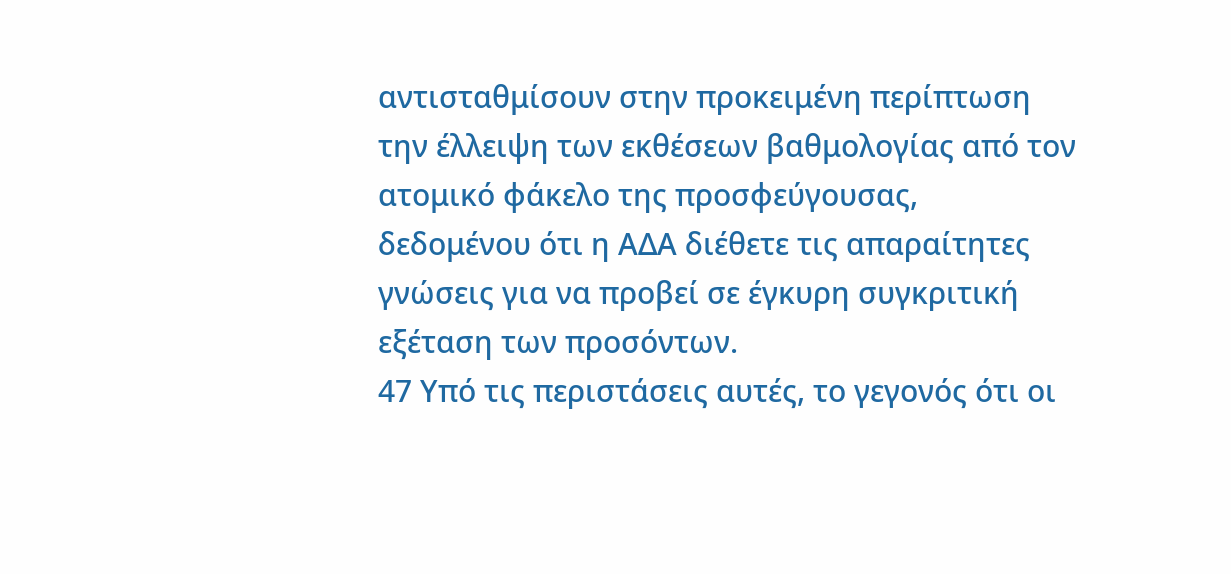αντισταθμίσουν στην προκειμένη περίπτωση την έλλειψη των εκθέσεων βαθμολογίας από τον ατομικό φάκελο της προσφεύγουσας, δεδομένου ότι η ΑΔΑ διέθετε τις απαραίτητες γνώσεις για να προβεί σε έγκυρη συγκριτική εξέταση των προσόντων.
47 Υπό τις περιστάσεις αυτές, το γεγονός ότι οι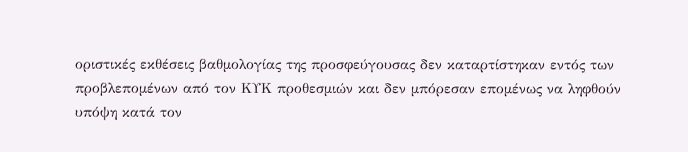οριστικές εκθέσεις βαθμολογίας της προσφεύγουσας δεν καταρτίστηκαν εντός των προβλεπομένων από τον ΚΥΚ προθεσμιών και δεν μπόρεσαν επομένως να ληφθούν υπόψη κατά τον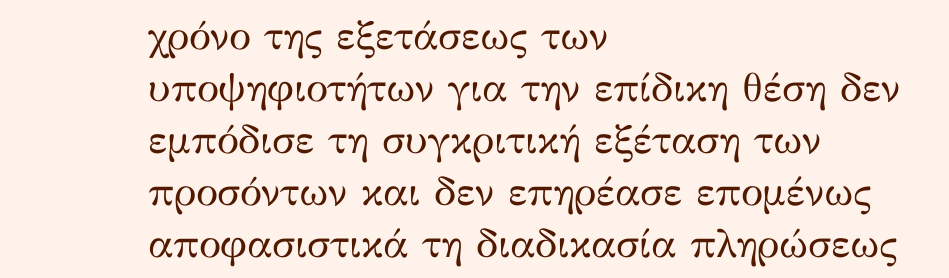χρόνο της εξετάσεως των υποψηφιοτήτων για την επίδικη θέση δεν εμπόδισε τη συγκριτική εξέταση των προσόντων και δεν επηρέασε επομένως αποφασιστικά τη διαδικασία πληρώσεως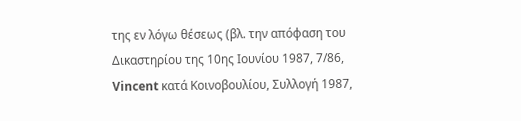της εν λόγω θέσεως (βλ. την απόφαση του Δικαστηρίου της 10ης Ιουνίου 1987, 7/86, Vincent κατά Κοινοβουλίου, Συλλογή 1987,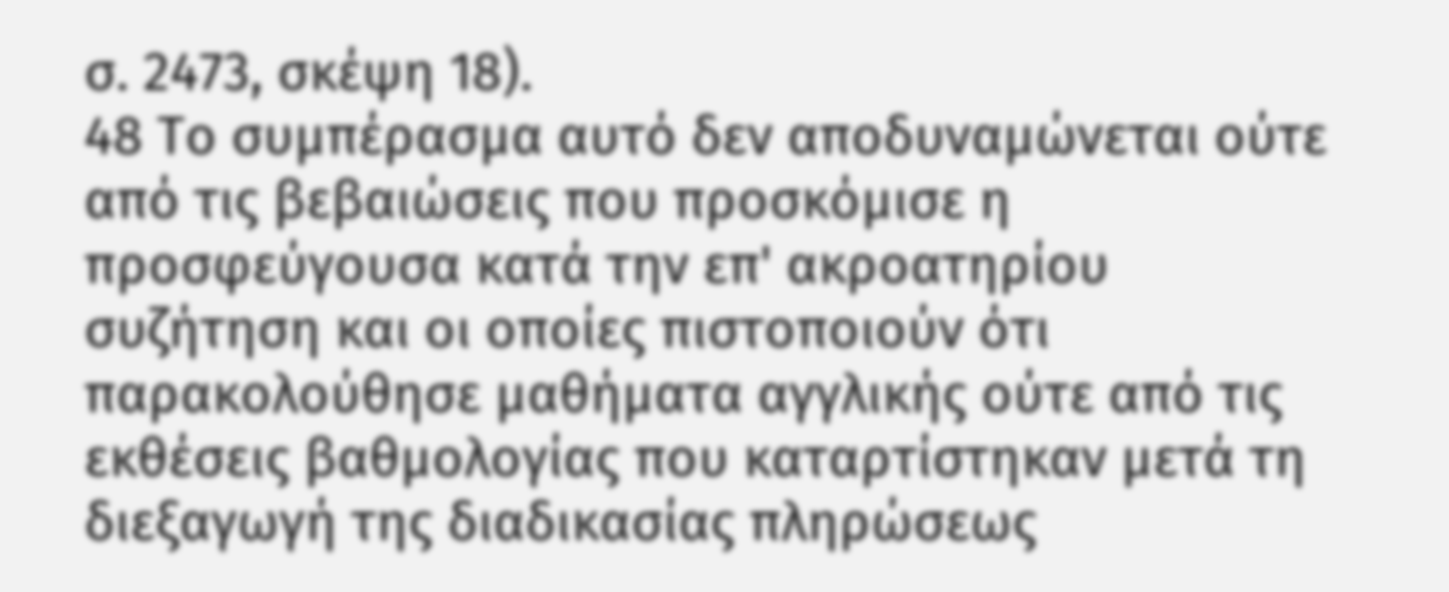σ. 2473, σκέψη 18).
48 Το συμπέρασμα αυτό δεν αποδυναμώνεται ούτε από τις βεβαιώσεις που προσκόμισε η προσφεύγουσα κατά την επ' ακροατηρίου συζήτηση και οι οποίες πιστοποιούν ότι παρακολούθησε μαθήματα αγγλικής ούτε από τις εκθέσεις βαθμολογίας που καταρτίστηκαν μετά τη διεξαγωγή της διαδικασίας πληρώσεως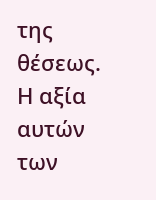της θέσεως. Η αξία αυτών των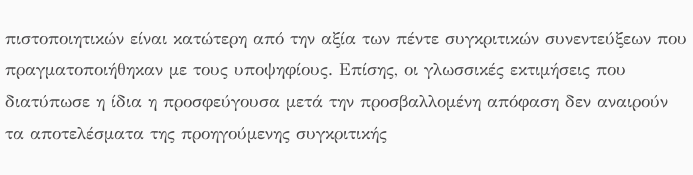πιστοποιητικών είναι κατώτερη από την αξία των πέντε συγκριτικών συνεντεύξεων που πραγματοποιήθηκαν με τους υποψηφίους. Επίσης, οι γλωσσικές εκτιμήσεις που διατύπωσε η ίδια η προσφεύγουσα μετά την προσβαλλομένη απόφαση δεν αναιρούν τα αποτελέσματα της προηγούμενης συγκριτικής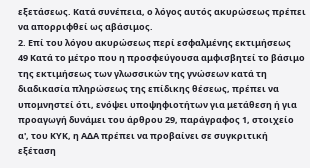εξετάσεως. Κατά συνέπεια, ο λόγος αυτός ακυρώσεως πρέπει να απορριφθεί ως αβάσιμος.
2. Επί του λόγου ακυρώσεως περί εσφαλμένης εκτιμήσεως
49 Κατά το μέτρο που η προσφεύγουσα αμφισβητεί το βάσιμο της εκτιμήσεως των γλωσσικών της γνώσεων κατά τη διαδικασία πληρώσεως της επίδικης θέσεως, πρέπει να υπομνηστεί ότι, ενόψει υποψηφιοτήτων για μετάθεση ή για προαγωγή δυνάμει του άρθρου 29, παράγραφος 1, στοιχείο α', του ΚΥΚ, η ΑΔΑ πρέπει να προβαίνει σε συγκριτική εξέταση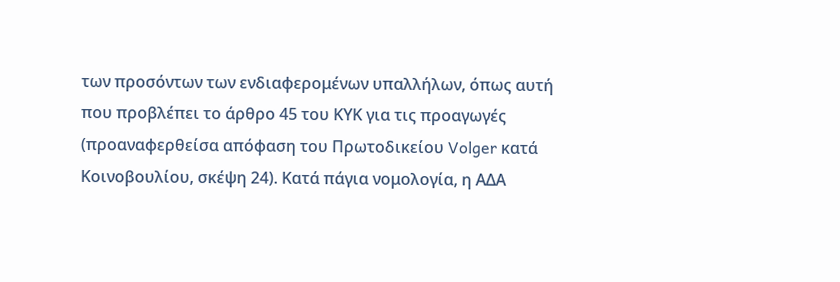των προσόντων των ενδιαφερομένων υπαλλήλων, όπως αυτή που προβλέπει το άρθρο 45 του ΚΥΚ για τις προαγωγές (προαναφερθείσα απόφαση του Πρωτοδικείου Volger κατά Κοινοβουλίου, σκέψη 24). Κατά πάγια νομολογία, η ΑΔΑ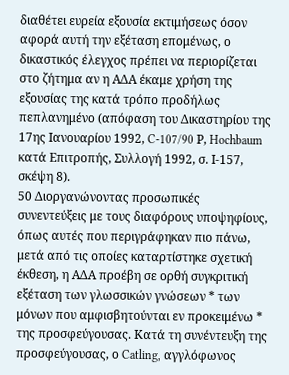διαθέτει ευρεία εξουσία εκτιμήσεως όσον αφορά αυτή την εξέταση επομένως, ο δικαστικός έλεγχος πρέπει να περιορίζεται στο ζήτημα αν η ΑΔΑ έκαμε χρήση της εξουσίας της κατά τρόπο προδήλως πεπλανημένο (απόφαση του Δικαστηρίου της 17ης Ιανουαρίου 1992, C-107/90 Ρ, Hochbaum κατά Επιτροπής, Συλλογή 1992, σ. Ι-157, σκέψη 8).
50 Διοργανώνοντας προσωπικές συνεντεύξεις με τους διαφόρους υποψηφίους, όπως αυτές που περιγράφηκαν πιο πάνω, μετά από τις οποίες καταρτίστηκε σχετική έκθεση, η ΑΔΑ προέβη σε ορθή συγκριτική εξέταση των γλωσσικών γνώσεων * των μόνων που αμφισβητούνται εν προκειμένω * της προσφεύγουσας. Κατά τη συνέντευξη της προσφεύγουσας, ο Catling, αγγλόφωνος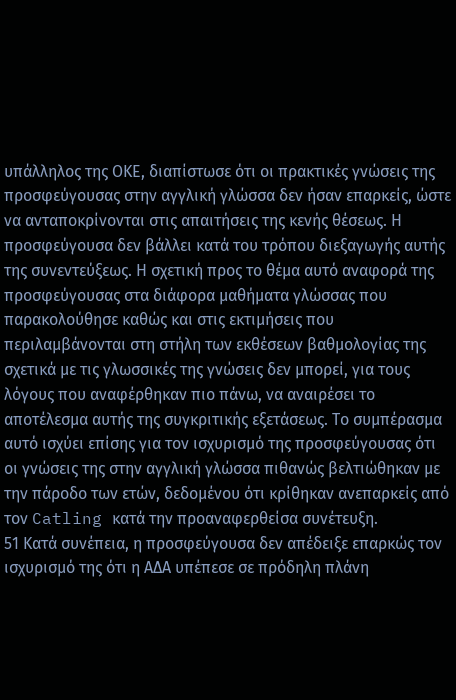υπάλληλος της ΟΚΕ, διαπίστωσε ότι οι πρακτικές γνώσεις της προσφεύγουσας στην αγγλική γλώσσα δεν ήσαν επαρκείς, ώστε να ανταποκρίνονται στις απαιτήσεις της κενής θέσεως. Η προσφεύγουσα δεν βάλλει κατά του τρόπου διεξαγωγής αυτής της συνεντεύξεως. Η σχετική προς το θέμα αυτό αναφορά της προσφεύγουσας στα διάφορα μαθήματα γλώσσας που παρακολούθησε καθώς και στις εκτιμήσεις που περιλαμβάνονται στη στήλη των εκθέσεων βαθμολογίας της σχετικά με τις γλωσσικές της γνώσεις δεν μπορεί, για τους λόγους που αναφέρθηκαν πιο πάνω, να αναιρέσει το αποτέλεσμα αυτής της συγκριτικής εξετάσεως. Το συμπέρασμα αυτό ισχύει επίσης για τον ισχυρισμό της προσφεύγουσας ότι οι γνώσεις της στην αγγλική γλώσσα πιθανώς βελτιώθηκαν με την πάροδο των ετών, δεδομένου ότι κρίθηκαν ανεπαρκείς από τον Catling κατά την προαναφερθείσα συνέτευξη.
51 Κατά συνέπεια, η προσφεύγουσα δεν απέδειξε επαρκώς τον ισχυρισμό της ότι η ΑΔΑ υπέπεσε σε πρόδηλη πλάνη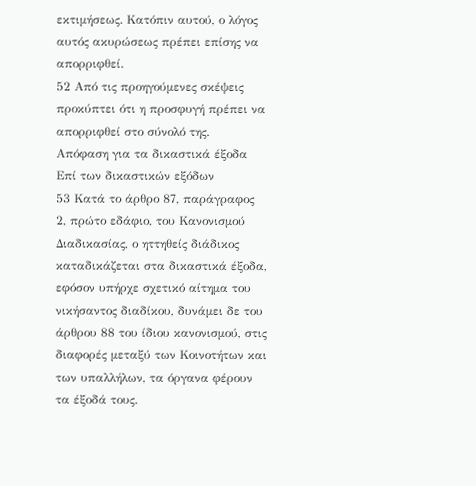εκτιμήσεως. Κατόπιν αυτού, ο λόγος αυτός ακυρώσεως πρέπει επίσης να απορριφθεί.
52 Από τις προηγούμενες σκέψεις προκύπτει ότι η προσφυγή πρέπει να απορριφθεί στο σύνολό της.
Απόφαση για τα δικαστικά έξοδα
Επί των δικαστικών εξόδων
53 Κατά το άρθρο 87, παράγραφος 2, πρώτο εδάφιο, του Κανονισμού Διαδικασίας, ο ηττηθείς διάδικος καταδικάζεται στα δικαστικά έξοδα, εφόσον υπήρχε σχετικό αίτημα του νικήσαντος διαδίκου, δυνάμει δε του άρθρου 88 του ίδιου κανονισμού, στις διαφορές μεταξύ των Κοινοτήτων και των υπαλλήλων, τα όργανα φέρουν τα έξοδά τους.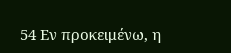54 Εν προκειμένω, η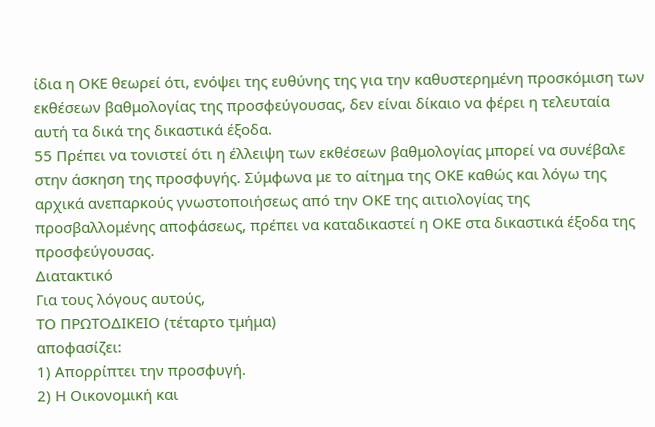ίδια η ΟΚΕ θεωρεί ότι, ενόψει της ευθύνης της για την καθυστερημένη προσκόμιση των εκθέσεων βαθμολογίας της προσφεύγουσας, δεν είναι δίκαιο να φέρει η τελευταία αυτή τα δικά της δικαστικά έξοδα.
55 Πρέπει να τονιστεί ότι η έλλειψη των εκθέσεων βαθμολογίας μπορεί να συνέβαλε στην άσκηση της προσφυγής. Σύμφωνα με το αίτημα της ΟΚΕ καθώς και λόγω της αρχικά ανεπαρκούς γνωστοποιήσεως από την ΟΚΕ της αιτιολογίας της προσβαλλομένης αποφάσεως, πρέπει να καταδικαστεί η ΟΚΕ στα δικαστικά έξοδα της προσφεύγουσας.
Διατακτικό
Για τους λόγους αυτούς,
ΤΟ ΠΡΩΤΟΔΙΚΕΙΟ (τέταρτο τμήμα)
αποφασίζει:
1) Απορρίπτει την προσφυγή.
2) Η Οικονομική και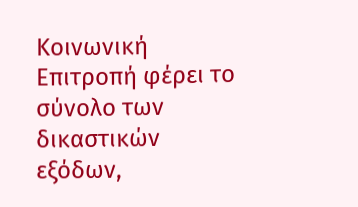Κοινωνική Επιτροπή φέρει το σύνολο των δικαστικών εξόδων,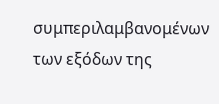συμπεριλαμβανομένων των εξόδων της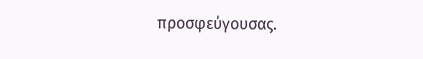προσφεύγουσας.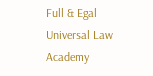Full & Egal Universal Law Academy